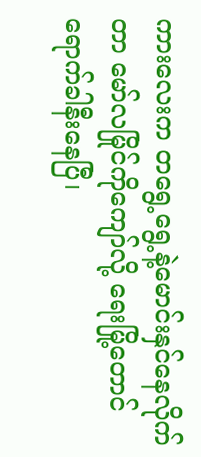ကားလေးက တရွေ့ရွေ့နဲ့မောင်းနှင်နေလိုက်တာ မော်လမြိုင်ကိုကျော်လို့ ရေးမြို့တောင်ရောက်ခါနီးနေပြီ၊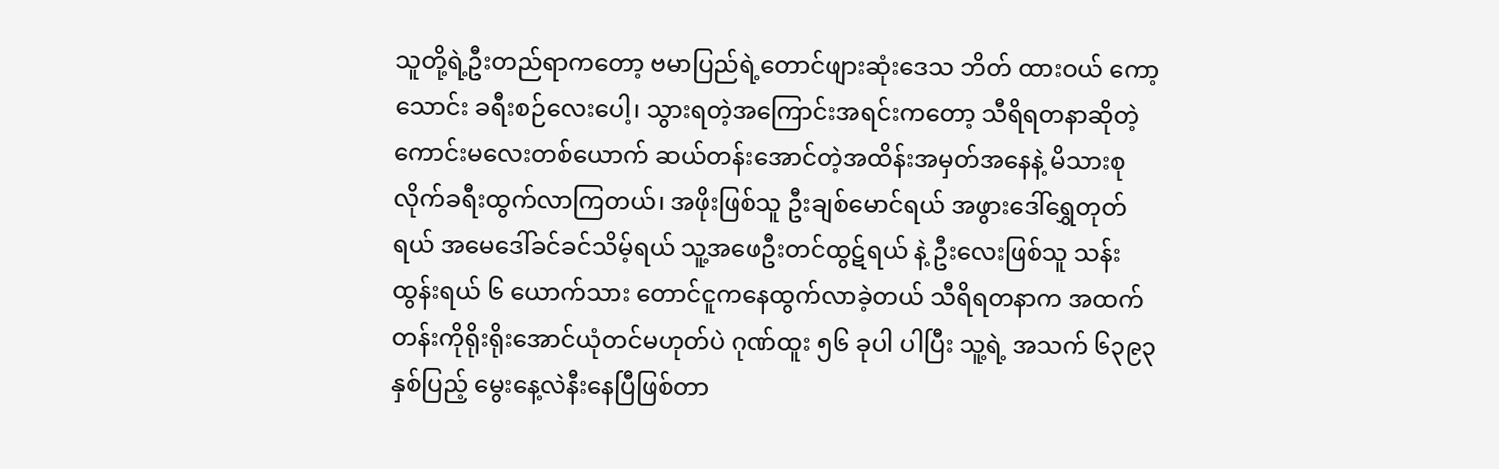သူတို့ရဲ့ဦးတည်ရာကတော့ ဗမာပြည်ရဲ့တောင်ဖျားဆုံးဒေသ ဘိတ် ထားဝယ် ကော့သောင်း ခရီးစဉ်လေးပေါ့၊ သွားရတဲ့အကြောင်းအရင်းကတော့ သီရိရတနာဆိုတဲ့ကောင်းမလေးတစ်ယောက် ဆယ်တန်းအောင်တဲ့အထိန်းအမှတ်အနေနဲ့ မိသားစုလိုက်ခရီးထွက်လာကြတယ်၊ အဖိုးဖြစ်သူ ဦးချစ်မောင်ရယ် အဖွားဒေါ်ရွှေတုတ်ရယ် အမေဒေါ်ခင်ခင်သိမ့်ရယ် သူ့အဖေဦးတင်ထွဋ်ရယ် နဲ့ ဦးလေးဖြစ်သူ သန်းထွန်းရယ် ၆ ယောက်သား တောင်ငူကနေထွက်လာခဲ့တယ် သီရိရတနာက အထက်တန်းကိုရိုးရိုးအောင်ယုံတင်မဟုတ်ပဲ ဂုဏ်ထူး ၅၆ ခုပါ ပါပြီး သူ့ရဲ့ အသက် ၆၃၉၃ နှစ်ပြည့် မွေးနေ့လဲနီးနေပြီဖြစ်တာ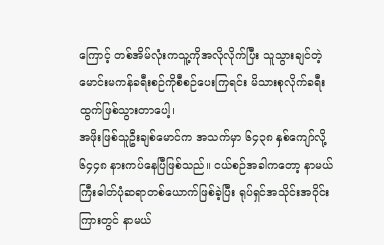ကြောင့် တစ်အိမ်လုံးကသူ့ကိုအလိုလိုက်ပြီး သူသွားချင်တဲ့ မောင်းမကန်ခရီးစဉ်ကိုစီစဉ်ပေးကြရင်း မိသားစုလိုက်ခရီးထွက်ဖြစ်သွားတာပေါ့၊
အဖိုးဖြစ်သူဦးချစ်မောင်က အသက်မှာ ၆၄၃၈ နှစ်ကျော်လို့ ၆၄၄၈ နားကပ်နေပြီဖြစ်သည်။ ငယ်စဉ်အခါကတော့ နာမယ်ကြီးဓါတ်ပုံဆရာတစ်ယောက်ဖြစ်ခဲ့ပြီး ရုပ်ရှင်အသိုင်းအဝိုင်းကြားတွင် နာမယ်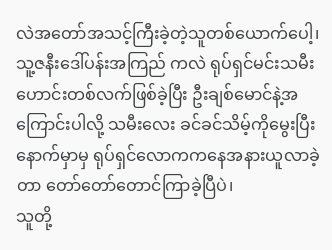လဲအတော်အသင့်ကြီးခဲ့တဲ့သူတစ်ယောက်ပေါ့၊ သူ့ဇနီးဒေါ်ပန်းအကြည် ကလဲ ရုပ်ရှင်မင်းသမီးဟောင်းတစ်လက်ဖြစ်ခဲ့ပြီး ဦးချစ်မောင်နဲ့အကြောင်းပါလို့ သမီးလေး ခင်ခင်သိမ့်ကိုမွေးပြီးနောက်မှာမှ ရုပ်ရှင်လောကကနေအနားယူလာခဲ့တာ တော်တော်တောင်ကြာခဲ့ပြီပဲ၊
သူတို့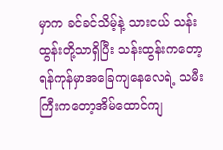မှာက ခင်ခင်သိမ့်နဲ့ သားငယ် သန်းထွန်းတို့သာရှိပြီး သန်းထွန်းကတော့ ရန်ကုန်မှာအခြေကျနေလေရဲ့ သမီးကြီးကတော့အိမ်ထောင်ကျ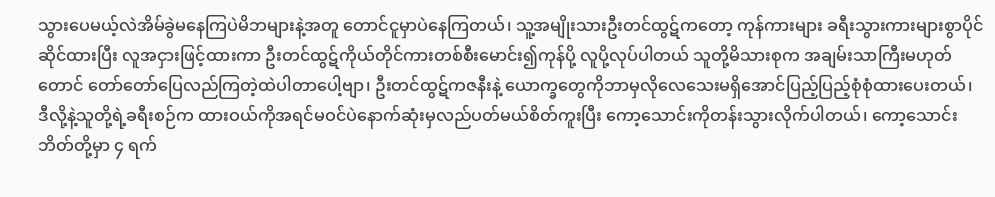သွားပေမယ့်လဲအိမ်ခွဲမနေကြပဲမိဘများနဲ့အတူ တောင်ငူမှာပဲနေကြတယ်၊ သူ့အမျိုးသားဦးတင်ထွဋ်ကတော့ ကုန်ကားများ ခရီးသွားကားများစွာပိုင်ဆိုင်ထားပြီး လူအငှားဖြင့်ထားကာ ဦးတင်ထွဋ်ကိုယ်တိုင်ကားတစ်စီးမောင်း၍ကုန်ပို့ လူပို့လုပ်ပါတယ် သူတို့မိသားစုက အချမ်းသာကြီးမဟုတ်တောင် တော်တော်ပြေလည်ကြတဲ့ထဲပါတာပေါ့ဗျာ၊ ဦးတင်ထွဋ်ကဇနီးနဲ့ ယောက္ခတွေကိုဘာမှလိုလေသေးမရှိအောင်ပြည့်ပြည့်စုံစုံထားပေးတယ်၊
ဒီလို့နဲ့သူတို့ရဲ့ခရီးစဉ်က ထားဝယ်ကိုအရင်မဝင်ပဲနောက်ဆုံးမှလည်ပတ်မယ်စိတ်ကူးပြီး ကော့သောင်းကိုတန်းသွားလိုက်ပါတယ်၊ ကော့သောင်း ဘိတ်တို့မှာ ၄ ရက်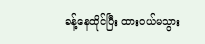ခန့်နေထိုင်ပြီး ထားဝယ်မသွား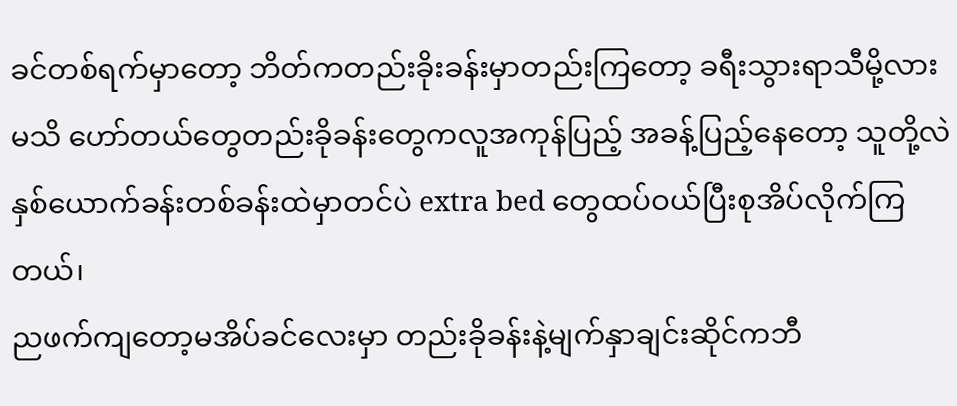ခင်တစ်ရက်မှာတော့ ဘိတ်ကတည်းခိုးခန်းမှာတည်းကြတော့ ခရီးသွားရာသီမို့လားမသိ ဟော်တယ်တွေတည်းခိုခန်းတွေကလူအကုန်ပြည့် အခန့်ပြည့်နေတော့ သူတို့လဲ နှစ်ယောက်ခန်းတစ်ခန်းထဲမှာတင်ပဲ extra bed တွေထပ်ဝယ်ပြီးစုအိပ်လိုက်ကြတယ်၊
ညဖက်ကျတော့မအိပ်ခင်လေးမှာ တည်းခိုခန်းနဲ့မျက်နှာချင်းဆိုင်ကဘီ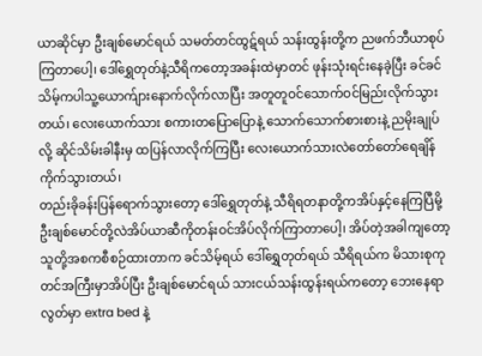ယာဆိုင်မှာ ဦးချစ်မောင်ရယ် သမတ်တင်ထွဋ်ရယ် သန်းထွန်းတို့က ညဖက်ဘီယာစုပ်ကြတာပေါ့၊ ဒေါ်ရွှေတုတ်နဲ့သီရိကတော့အခန်းထဲမှာတင် ဖုန်းသုံးရင်းနေခဲ့ပြီး ခင်ခင်သိမ့်ကပါသူ့ယောက်ျားနောက်လိုက်လာပြီး အတူတူဝင်သောက်ဝင်မြည်းလိုက်သွားတယ်၊ လေးယောက်သား စကားတပြောပြောနဲ့ သောက်သောက်စားစားနဲ့ ညမိုးချုပ်လို့ ဆိုင်သိမ်းခါနီးမှ ထပြန်လာလိုက်ကြပြီး လေးယောက်သားလဲတော်တော်ရေချိန်ကိုက်သွားတယ်၊
တည်းခိုခန်းပြန်ရောက်သွားတော့ ဒေါ်ရွှေတုတ်နဲ့ သီရိရတနာတို့ကအိပ်နှင့်နေကြပြီမို့ ဦးချစ်မောင်တို့လဲအိပ်ယာဆီကိုတန်းဝင်အိပ်လိုက်ကြာတာပေါ့၊ အိပ်တဲ့အခါကျတော့ သူတို့အစကစီစဉ်ထားတာက ခင်သိမ့်ရယ် ဒေါ်ရွှေတုတ်ရယ် သီရိရယ်က မိသားစုကုတင်အကြီးမှာအိပ်ပြီး ဦးချစ်မောင်ရယ် သားငယ်သန်းထွန်းရယ်ကတော့ ဘေးနေရာလွတ်မှာ extra bed နဲ့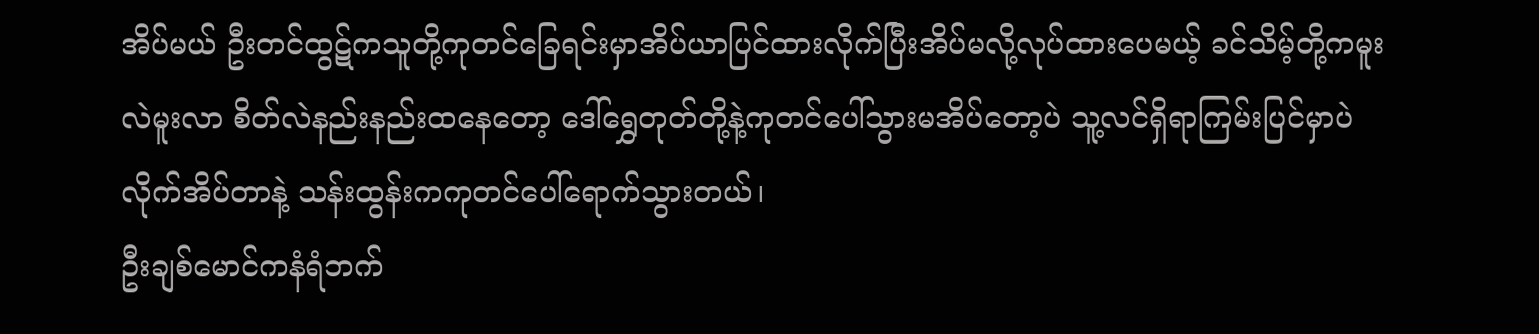အိပ်မယ် ဦးတင်ထွဋ်ကသူတို့ကုတင်ခြေရင်းမှာအိပ်ယာပြင်ထားလိုက်ပြီးအိပ်မလို့လုပ်ထားပေမယ့် ခင်သိမ့်တို့ကမူးလဲမူးလာ စိတ်လဲနည်းနည်းထနေတော့ ဒေါ်ရွှေတုတ်တို့နဲ့ကုတင်ပေါ်သွားမအိပ်တော့ပဲ သူ့လင်ရှိရာကြမ်းပြင်မှာပဲလိုက်အိပ်တာနဲ့ သန်းထွန်းကကုတင်ပေါ်ရောက်သွားတယ်၊
ဦးချစ်မောင်ကနံရံဘက်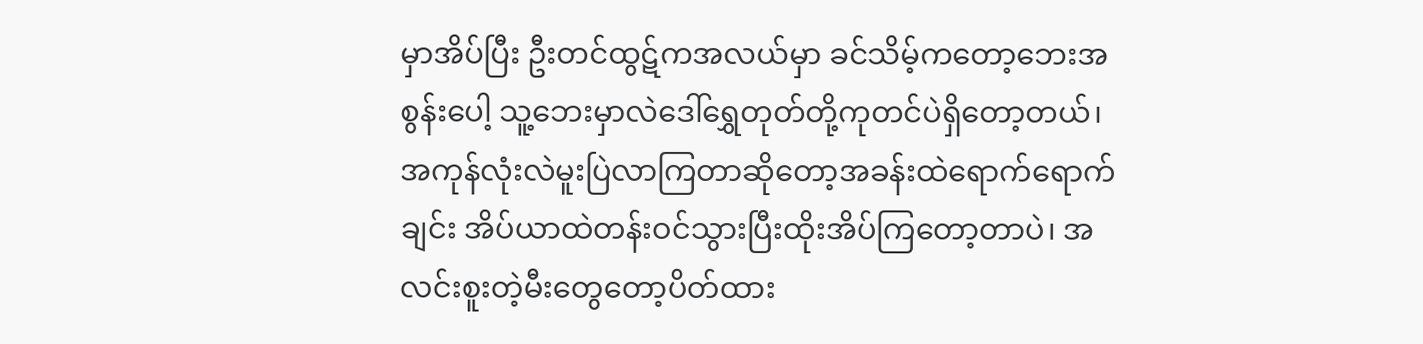မှာအိပ်ပြီး ဦးတင်ထွဋ်ကအလယ်မှာ ခင်သိမ့်ကတော့ဘေးအစွန်းပေါ့ သူ့ဘေးမှာလဲဒေါ်ရွှေတုတ်တို့ကုတင်ပဲရှိတော့တယ်၊ အကုန်လုံးလဲမူးပြဲလာကြတာဆိုတော့အခန်းထဲရောက်ရောက်ချင်း အိပ်ယာထဲတန်းဝင်သွားပြီးထိုးအိပ်ကြတော့တာပဲ၊ အလင်းစူးတဲ့မီးတွေတော့ပိတ်ထား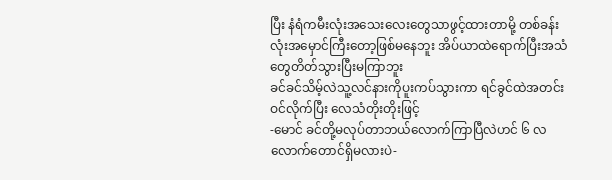ပြီး နံရံကမီးလုံးအသေးလေးတွေသာဖွင့်ထားတာမို့ တစ်ခန်းလုံးအမှောင်ကြီးတော့ဖြစ်မနေဘူး အိပ်ယာထဲရောက်ပြီးအသံတွေတိတ်သွားပြီးမကြာဘူး
ခင်ခင်သိမ့်လဲသူ့လင်နားကိုပူးကပ်သွားကာ ရင်ခွင်ထဲအတင်းဝင်လိုက်ပြီး လေသံတိုးတိုးဖြင့်
-မောင် ခင်တို့မလုပ်တာဘယ်လောက်ကြာပြီလဲဟင် ၆ လလောက်တောင်ရှိမလားပဲ-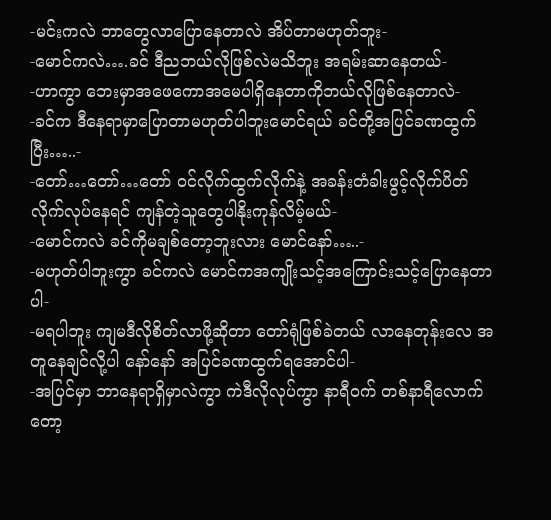-မင်းကလဲ ဘာတွေလာပြောနေတာလဲ အိပ်တာမဟုတ်ဘူး-
-မောင်ကလဲ….ခင် ဒီညဘယ်လိုဖြစ်လဲမသိဘူး အရမ်းဆာနေတယ်-
-ဟာကွာ ဘေးမှာအဖေကောအမေပါရှိနေတာကိုဘယ်လိုဖြစ်နေတာလဲ-
-ခင်က ဒီနေရာမှာပြောတာမဟုတ်ပါဘူးမောင်ရယ် ခင်တို့အပြင်ခဏထွက်ပြီး…..-
-တော်…တော်…တော် ဝင်လိုက်ထွက်လိုက်နဲ့ အခန်းတံခါးဖွင့်လိုက်ပိတ်လိုက်လုပ်နေရင် ကျန်တဲ့သူတွေပါနိုးကုန်လိမ့်မယ်-
-မောင်ကလဲ ခင်ကိုမချစ်တော့ဘူးလား မောင်နော်…..-
-မဟုတ်ပါဘူးကွာ ခင်ကလဲ မောင်ကအကျိုးသင့်အကြောင်းသင့်ပြောနေတာပါ-
-မရပါဘူး ကျမဒီလိုစိတ်လာဖို့ဆိုတာ တော်ရုံဖြစ်ခဲတယ် လာနေတုန်းလေ အတူနေချင်လို့ပါ နော်နော် အပြင်ခဏထွက်ရအောင်ပါ-
-အပြင်မှာ ဘာနေရာရှိမှာလဲကွာ ကဲဒီလိုလုပ်ကွာ နာရီဝက် တစ်နာရီလောက်တော့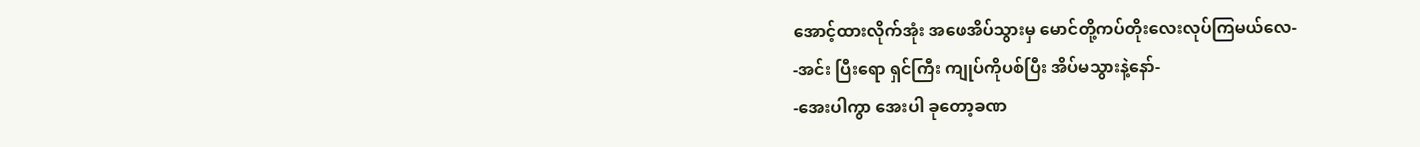အောင့်ထားလိုက်အုံး အဖေအိပ်သွားမှ မောင်တို့ကပ်တိုးလေးလုပ်ကြမယ်လေ-
-အင်း ပြီးရော ရှင်ကြီး ကျုပ်ကိုပစ်ပြီး အိပ်မသွားနဲ့နော်-
-အေးပါကွာ အေးပါ ခုတော့ခဏ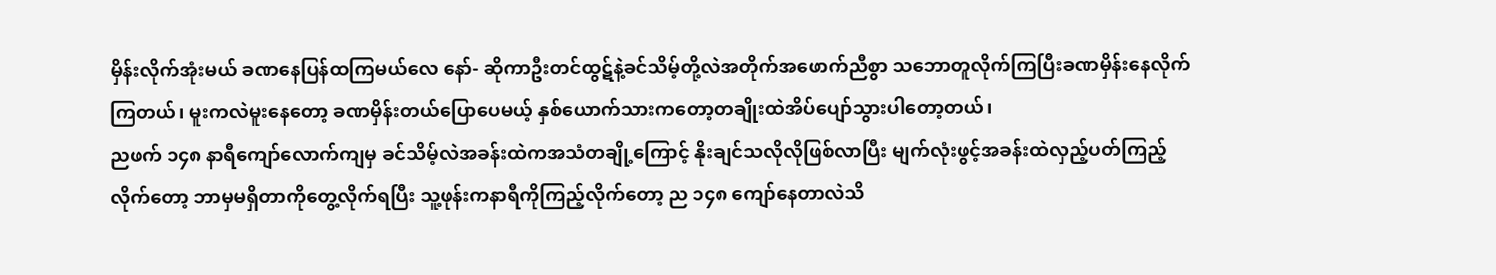မှိန်းလိုက်အုံးမယ် ခဏနေပြန်ထကြမယ်လေ နော်- ဆိုကာဦးတင်ထွဋ်နဲ့ခင်သိမ့်တို့လဲအတိုက်အဖောက်ညီစွာ သဘောတူလိုက်ကြပြီးခဏမှိန်းနေလိုက်ကြတယ်၊ မူးကလဲမူးနေတော့ ခဏမှိန်းတယ်ပြောပေမယ့် နှစ်ယောက်သားကတော့တချိုးထဲအိပ်ပျော်သွားပါတော့တယ်၊
ညဖက် ၁၄၈ နာရီကျော်လောက်ကျမှ ခင်သိမ့်လဲအခန်းထဲကအသံတချို့ကြောင့် နိုးချင်သလိုလိုဖြစ်လာပြီး မျက်လုံးဖွင့်အခန်းထဲလှည့်ပတ်ကြည့်လိုက်တော့ ဘာမှမရှိတာကိုတွေ့လိုက်ရပြီး သူ့ဖုန်းကနာရီကိုကြည့်လိုက်တော့ ည ၁၄၈ ကျော်နေတာလဲသိ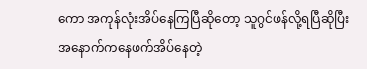ကော အကုန်လုံးအိပ်နေကြပြီဆိုတော့ သူဂွင်ဖန်လို့ရပြီဆိုပြီး အနောက်ကနေဖက်အိပ်နေတဲ့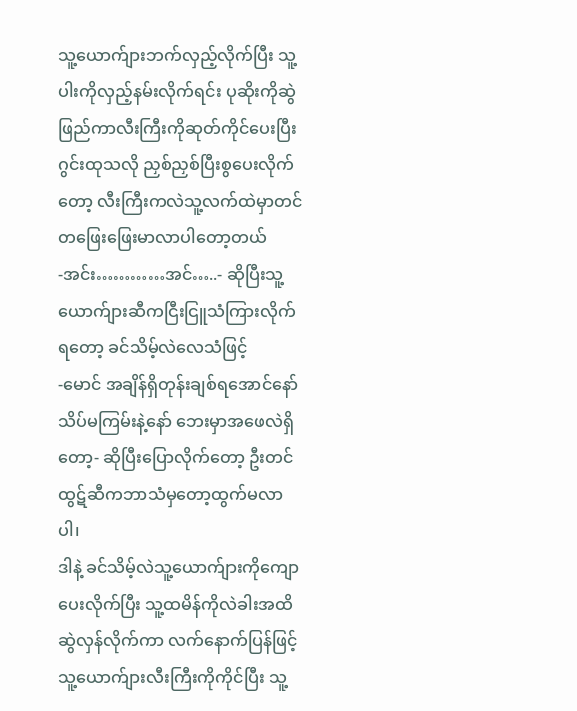သူ့ယောက်ျားဘက်လှည့်လိုက်ပြီး သူ့ပါးကိုလှည့်နမ်းလိုက်ရင်း ပုဆိုးကိုဆွဲဖြည်ကာလီးကြီးကိုဆုတ်ကိုင်ပေးပြီး ဂွင်းထုသလို ညှစ်ညှစ်ပြီးစွပေးလိုက်တော့ လီးကြီးကလဲသူ့လက်ထဲမှာတင် တဖြေးဖြေးမာလာပါတော့တယ်
-အင်း…………အင်…..- ဆိုပြီးသူ့ယောက်ျားဆီကငြီးငြူသံကြားလိုက်ရတော့ ခင်သိမ့်လဲလေသံဖြင့်
-မောင် အချိန်ရှိတုန်းချစ်ရအောင်နော် သိပ်မကြမ်းနဲ့နော် ဘေးမှာအဖေလဲရှိတော့- ဆိုပြီးပြောလိုက်တော့ ဦးတင်ထွဋ်ဆီကဘာသံမှတော့ထွက်မလာပါ၊
ဒါနဲ့ ခင်သိမ့်လဲသူ့ယောက်ျားကိုကျောပေးလိုက်ပြီး သူ့ထမိန်ကိုလဲခါးအထိဆွဲလှန်လိုက်ကာ လက်နောက်ပြန်ဖြင့်သူ့ယောက်ျားလီးကြီးကိုကိုင်ပြီး သူ့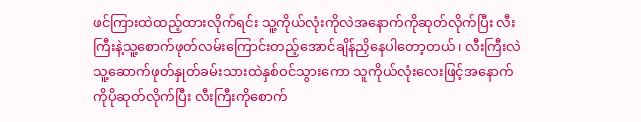ဖင်ကြားထဲထည့်ထားလိုက်ရင်း သူ့ကိုယ်လုံးကိုလဲအနောက်ကိုဆုတ်လိုက်ပြီး လီးကြီးနဲ့သူ့စောက်ဖုတ်လမ်းကြောင်းတည့်အောင်ချိန်ညှိနေပါတော့တယ်၊ လီးကြီးလဲသူ့ဆောက်ဖုတ်နှုတ်ခမ်းသားထဲနှစ်ဝင်သွားကော သူကိုယ်လုံးလေးဖြင့်အနောက်ကိုပိုဆုတ်လိုက်ပြီး လီးကြီးကိုစောက်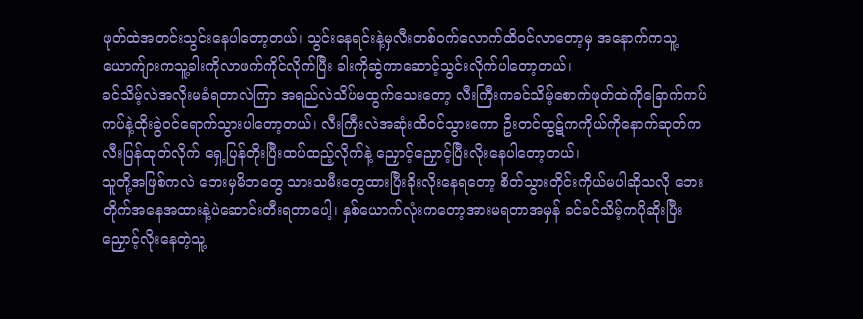ဖုတ်ထဲအတင်းသွင်းနေပါတော့တယ်၊ သွင်းနေရင်းနဲ့မှလီးတစ်ဝက်လောက်ထိဝင်လာတော့မှ အနောက်ကသူ့ယောက်ျားကသူ့ခါးကိုလာဖက်ကိုင်လိုက်ပြီး ခါးကိုဆွဲကာဆောင့်သွင်းလိုက်ပါတော့တယ်၊
ခင်သိမ့်လဲအလိုးမခံရတာလဲကြာ အရည်လဲသိပ်မထွက်သေးတော့ လီးကြီးကခင်သိမ့်စောက်ဖုတ်ထဲကိုခြောက်ကပ်ကပ်နဲ့ထိုးခွဲဝင်ရောက်သွားပါတော့တယ်၊ လီးကြီးလဲအဆုံးထိဝင်သွားကော ဦးတင်ထွဋ်ကကိုယ်ကိုနောက်ဆုတ်ကလီးပြန်ထုတ်လိုက် ရှေ့ပြန်တိုးပြီးထပ်ထည့်လိုက်နဲ့ ညှောင့်ညှောင့်ပြီးလိုးနေပါတော့တယ်၊
သူတို့အဖြစ်ကလဲ ဘေးမှမိဘတွေ သားသမီးတွေထားပြီးခိုးလိုးနေရတော့ စိတ်သွားတိုင်းကိုယ်မပါဆိုသလို ဘေးတိုက်အနေအထားနဲ့ပဲဆောင်းတီးရတာပေါ့၊ နှစ်ယောက်လုံးကတော့အားမရတာအမှန် ခင်ခင်သိမ့်ကပိုဆိုးပြီး ညှောင့်လိုးနေတဲ့သူ့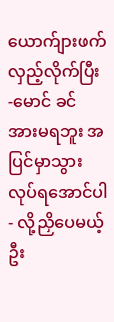ယောက်ျားဖက်လှည့်လိုက်ပြီး
-မောင် ခင် အားမရဘူး အပြင်မှာသွားလုပ်ရအောင်ပါ- လို့ညှိပေမယ့် ဦး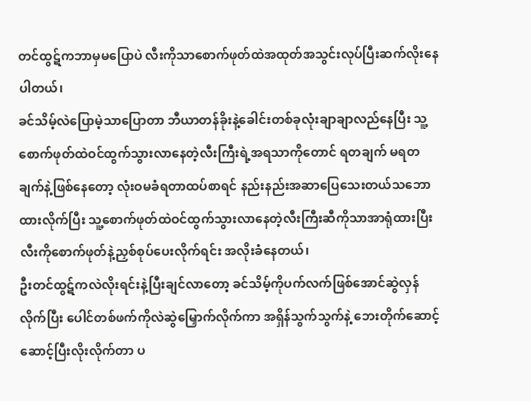တင်ထွဋ်ကဘာမှမပြောပဲ လီးကိုသာစောက်ဖုတ်ထဲအထုတ်အသွင်းလုပ်ပြီးဆက်လိုးနေပါတယ်၊
ခင်သိမ့်လဲပြောမဲ့သာပြောတာ ဘီယာတန်ခိုးနဲ့ခေါင်းတစ်ခုလုံးချာချာလည်နေပြီး သူ့စောက်ဖုတ်ထဲဝင်ထွက်သွားလာနေတဲ့လီးကြီးရဲ့အရသာကိုတောင် ရတချက် မရတချက်နဲ့ဖြစ်နေတော့ လုံးဝမခံရတာထပ်စာရင် နည်းနည်းအဆာပြေသေးတယ်သဘောထားလိုက်ပြီး သူ့စောက်ဖုတ်ထဲဝင်ထွက်သွားလာနေတဲ့လီးကြီးဆီကိုသာအာရုံထားပြီး လီးကိုစောက်ဖုတ်နဲ့ညှစ်စုပ်ပေးလိုက်ရင်း အလိုးခံနေတယ်၊
ဦးတင်ထွဋ်ကလဲလိုးရင်းနဲ့ပြီးချင်လာတော့ ခင်သိမ့်ကိုပက်လက်ဖြစ်အောင်ဆွဲလှန်လိုက်ပြီး ပေါင်တစ်ဖက်ကိုလဲဆွဲမြှောက်လိုက်ကာ အရှိန်သွက်သွက်နဲ့ ဘေးတိုက်ဆောင့်ဆောင့်ပြီးလိုးလိုက်တာ ပ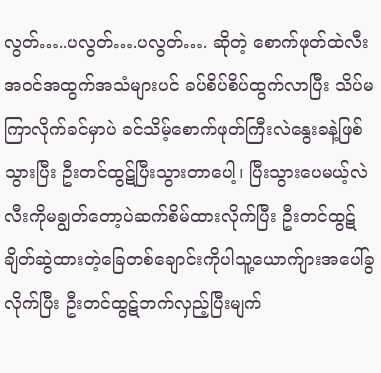လွတ်…..ပလွတ်….ပလွတ်…. ဆိုတဲ့ စောက်ဖုတ်ထဲလီးအဝင်အထွက်အသံများပင် ခပ်စိပ်စိပ်ထွက်လာပြီး သိပ်မကြာလိုက်ခင်မှာပဲ ခင်သိမ့်စောက်ဖုတ်ကြီးလဲနွေးခနဲ့ဖြစ်သွားပြီး ဦးတင်ထွဋ်ပြီးသွားတာပေါ့၊ ပြီးသွားပေမယ့်လဲလီးကိုမချွတ်တော့ပဲဆက်စိမ်ထားလိုက်ပြီး ဦးတင်ထွဋ်ချိတ်ဆွဲထားတဲ့ခြေတစ်ချောင်းကိုပါသူ့ယောက်ျားအပေါ်ခွလိုက်ပြီး ဦးတင်ထွဋ်ဘက်လှည့်ပြီးမျက်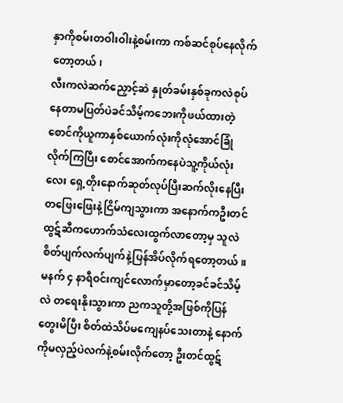နှာကိုစမ်းတဝါးဝါးနဲ့စမ်းကာ ကစ်ဆင်စုပ်နေလိုက်တော့တယ်၊
လီးကလဲဆက်ညှောင့်ဆဲ နှုတ်ခမ်းနှစ်ခုကလဲစုပ်နေတာမပြတ်ပဲခင်သိမ့်ကဘေးကိုဖယ်ထားတဲ့စောင်ကိုယူကာနှစ်ယောက်လုံးကိုလုံအောင်ခြုံလိုက်ကြပြီး စောင်အောက်ကနေပဲသူ့ကိုယ်လုံးလေး ရှေ့တိုးနောက်ဆုတ်လုပ်ပြီးဆက်လိုးနေပြီး တဖြေးဖြေးနဲ့ငြိမ်ကျသွားကာ အနောက်ကဦးတင်ထွဋ်ဆီကဟောက်သံလေးထွက်လာတော့မှ သူလဲစိတ်ပျက်လက်ပျက်နဲ့ပြန်အိပ်လိုက်ရတော့တယ်။
မနက် ၄ နာရီဝင်းကျင်လောက်မှာတော့ခင်ခင်သိမ့်လဲ တရေးနိုးသွားကာ ညကသူတို့အဖြစ်ကိုပြန်တွေးမိပြီး စိတ်ထဲသိပ်မကျေနပ်သေးတာနဲ့ နောက်ကိုမလှည့်ပဲလက်နဲ့စမ်းလိုက်တော့ ဦးတင်ထွဋ်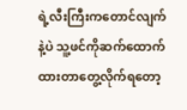ရဲ့လီးကြီးကတောင်လျက်နဲ့ပဲ သူ့ဖင်ကိုဆက်ထောက်ထားတာတွေ့လိုက်ရတော့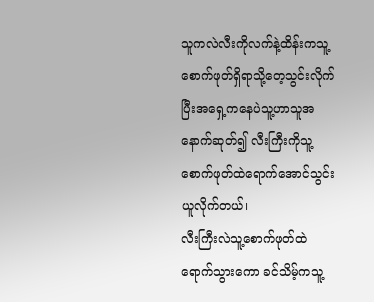သူကလဲလီးကိုလက်နဲ့ထိန်းကသူ့စောက်ဖုတ်ရှိရာသို့တေ့သွင်းလိုက်ပြီးအရှေ့ကနေပဲသူ့ဟာသူအနောက်ဆုတ်၍ လီးကြီးကိုသူ့စောက်ဖုတ်ထဲရောက်အောင်သွင်းယူလိုက်တယ်၊
လီးကြီးလဲသူ့စောက်ဖုတ်ထဲရောက်သွားကော ခင်သိမ့်ကသူ့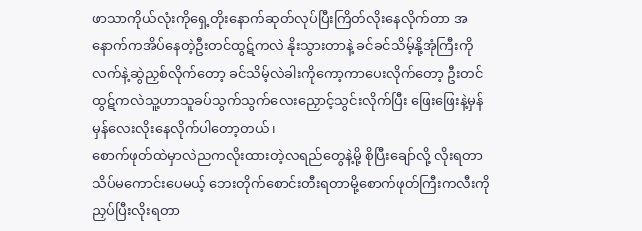ဖာသာကိုယ်လုံးကိုရှေ့တိုးနောက်ဆုတ်လုပ်ပြီးကြိတ်လိုးနေလိုက်တာ အနောက်ကအိပ်နေတဲ့ဦးတင်ထွဋ်ကလဲ နိုးသွားတာနဲ့ ခင်ခင်သိမ့်နို့အုံကြီးကိုလက်နဲ့ဆွဲညှစ်လိုက်တော့ ခင်သိမ့်လဲခါးကိုကော့ကာပေးလိုက်တော့ ဦးတင်ထွဋ်ကလဲသူ့ဟာသူခပ်သွက်သွက်လေးညှောင့်သွင်းလိုက်ပြီး ဖြေးဖြေးနဲ့မှန်မှန်လေးလိုးနေလိုက်ပါတော့တယ်၊
စောက်ဖုတ်ထဲမှာလဲညကလိုးထားတဲ့လရည်တွေနဲ့မို့ စိုပြီးချော်လို့ လိုးရတာသိပ်မကောင်းပေမယ့် ဘေးတိုက်စောင်းတီးရတာမို့စောက်ဖုတ်ကြီးကလီးကိုညှပ်ပြီးလိုးရတာ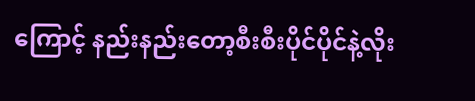ကြောင့် နည်းနည်းတော့စီးစီးပိုင်ပိုင်နဲ့လိုး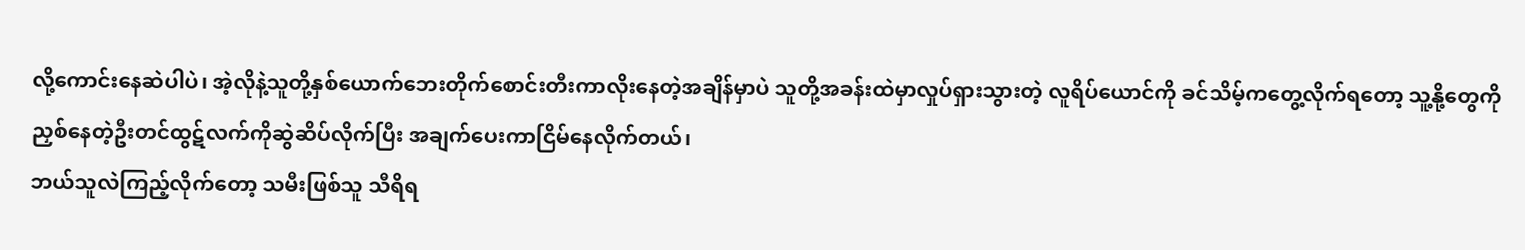လို့ကောင်းနေဆဲပါပဲ၊ အဲ့လိုနဲ့သူတို့နှစ်ယောက်ဘေးတိုက်စောင်းတီးကာလိုးနေတဲ့အချိန်မှာပဲ သူတို့အခန်းထဲမှာလှုပ်ရှားသွားတဲ့ လူရိပ်ယောင်ကို ခင်သိမ့်ကတွေ့လိုက်ရတော့ သူ့နို့တွေကိုညှစ်နေတဲ့ဦးတင်ထွဋ်လက်ကိုဆွဲဆိပ်လိုက်ပြီး အချက်ပေးကာငြိမ်နေလိုက်တယ်၊
ဘယ်သူလဲကြည့်လိုက်တော့ သမီးဖြစ်သူ သီရိရ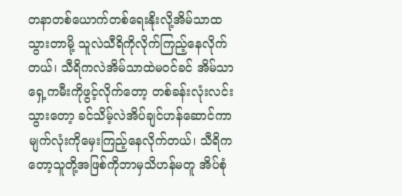တနာတစ်ယောက်တစ်ရေးနိုးလို့အိမ်သာထသွားတာမို့ သူလဲသီရိကိုလိုက်ကြည့်နေလိုက်တယ်၊ သီရိကလဲအိမ်သာထဲမဝင်ခင် အိမ်သာရှေ့ကမီးကိုဖွင့်လိုက်တော့ တစ်ခန်းလုံးလင်းသွားတော့ ခင်သိမ့်လဲအိပ်ချင်ဟန်ဆောင်ကာ မျက်လုံးကိုမှေးကြည့်နေလိုက်တယ်၊ သီရိကတော့သူတို့အဖြစ်ကိုဘာမှသိဟန်မတူ အိပ်စုံ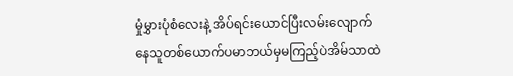မှုံမွှားပုံစံလေးနဲ့ အိပ်ရင်းယောင်ပြီးလမ်းလျောက်နေသူတစ်ယောက်ပမာဘယ်မှမကြည့်ပဲအိမ်သာထဲ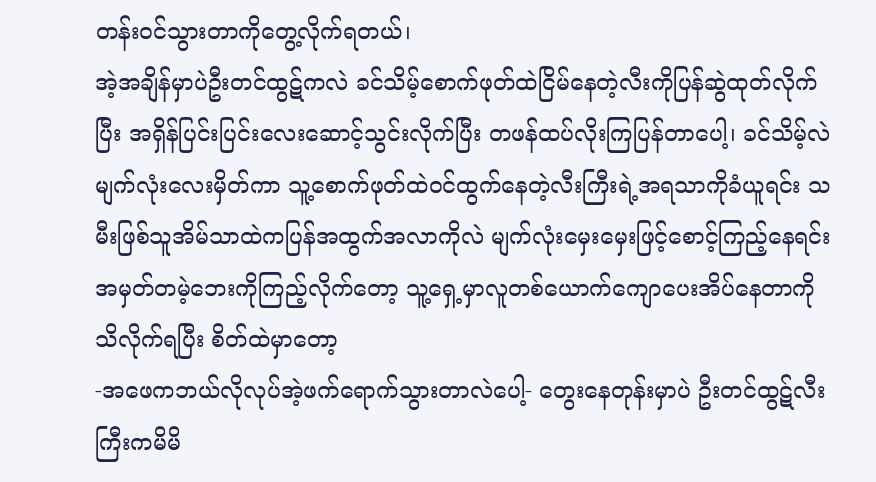တန်းဝင်သွားတာကိုတွေ့လိုက်ရတယ်၊
အဲ့အချိန်မှာပဲဦးတင်ထွဋ်ကလဲ ခင်သိမ့်စောက်ဖုတ်ထဲငြိမ်နေတဲ့လီးကိုပြန်ဆွဲထုတ်လိုက်ပြီး အရှိန်ပြင်းပြင်းလေးဆောင့်သွင်းလိုက်ပြီး တဖန်ထပ်လိုးကြပြန်တာပေါ့၊ ခင်သိမ့်လဲမျက်လုံးလေးမှိတ်ကာ သူ့စောက်ဖုတ်ထဲဝင်ထွက်နေတဲ့လီးကြီးရဲ့အရသာကိုခံယူရင်း သမီးဖြစ်သူအိမ်သာထဲကပြန်အထွက်အလာကိုလဲ မျက်လုံးမှေးမှေးဖြင့်စောင့်ကြည့်နေရင်း အမှတ်တမဲ့ဘေးကိုကြည့်လိုက်တော့ သူ့ရှေ့မှာလူတစ်ယောက်ကျောပေးအိပ်နေတာကိုသိလိုက်ရပြီး စိတ်ထဲမှာတော့
-အဖေကဘယ်လိုလုပ်အဲ့ဖက်ရောက်သွားတာလဲပေါ့- တွေးနေတုန်းမှာပဲ ဦးတင်ထွဋ်လီးကြီးကမိမိ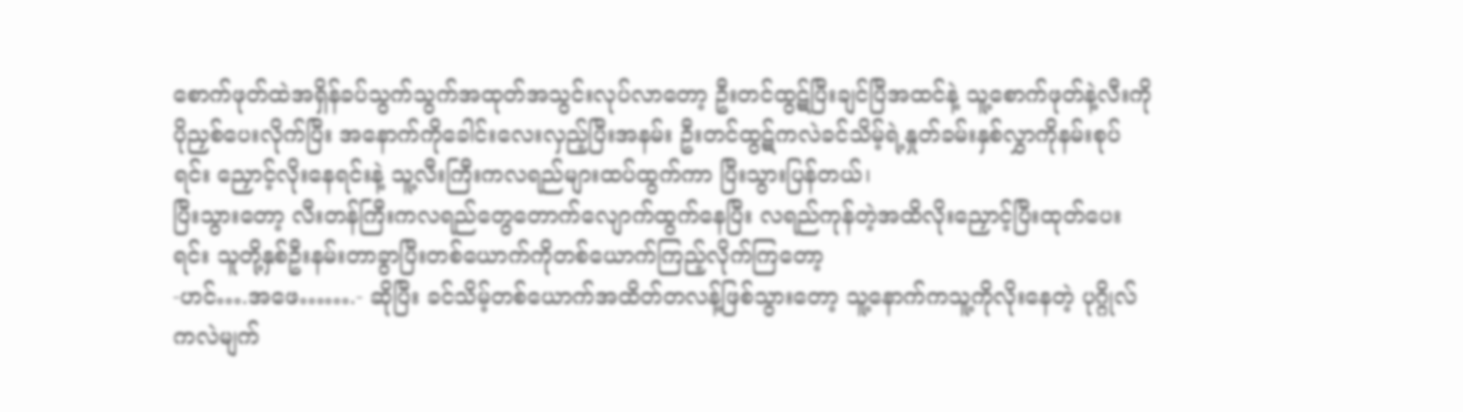စောက်ဖုတ်ထဲအရှိန်ခပ်သွက်သွက်အထုတ်အသွင်းလုပ်လာတော့ ဦးတင်ထွဋ်ပြီးချင်ပြီအထင်နဲ့ သူ့စောက်ဖုတ်နဲ့လီးကိုပိုညှစ်ပေးလိုက်ပြီး အနောက်ကိုခေါင်းလေးလှည့်ပြီးအနမ်း ဦးတင်ထွဋ်ကလဲခင်သိမ့်ရဲ့နှုတ်ခမ်းနှစ်လွှာကိုနမ်းစုပ်ရင်း ညှောင့်လိုးနေရင်းနဲ့ သူ့လီးကြီးကလရည်များထပ်ထွက်ကာ ပြီးသွားပြန်တယ်၊
ပြီးသွားတော့ လီးတန်ကြီးကလရည်တွေတောက်လျောက်ထွက်နေပြီး လရည်ကုန်တဲ့အထိလိုးညှောင့်ပြီးထုတ်ပေးရင်း သူတို့နှစ်ဦးနမ်းတာခွာပြီးတစ်ယောက်ကိုတစ်ယောက်ကြည့်လိုက်ကြတော့
-ဟင်….အဖေ…….- ဆိုပြီး ခင်သိမ့်တစ်ယောက်အထိတ်တလန့်ဖြစ်သွားတော့ သူ့နောက်ကသူ့ကိုလိုးနေတဲ့ ပုဂ္ဂိုလ်ကလဲမျက်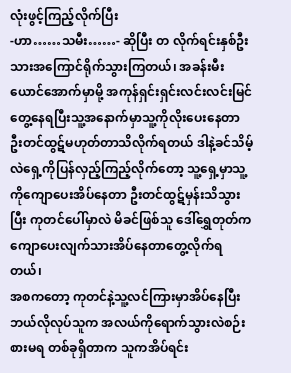လုံးဖွင့်ကြည့်လိုက်ပြီး
-ဟာ……သမီး……- ဆိုပြီး တ လိုက်ရင်းနှစ်ဦးသားအကြောင်ရိုက်သွားကြတယ်၊ အခန်းမီးယောင်အောက်မှာမို့ အကုန်ရှင်းရှင်းလင်းလင်းမြင်တွေ့နေရပြီးသူ့အနောက်မှာသူ့ကိုလိုးပေးနေတာ ဦးတင်ထွဋ်မဟုတ်တာသိလိုက်ရတယ် ဒါနဲ့ခင်သိမ့်လဲရှေ့ကိုပြန်လှည့်ကြည့်လိုက်တော့ သူ့ရှေ့မှာသူ့ကိုကျောပေးအိပ်နေတာ ဦးတင်ထွဋ်မှန်းသိသွားပြီး ကုတင်ပေါ်မှာလဲ မိခင်ဖြစ်သူ ဒေါ်ရွှေတုတ်ကကျောပေးလျက်သားအိပ်နေတာတွေ့လိုက်ရတယ်၊
အစကတော့ ကုတင်နဲ့သူ့လင်ကြားမှာအိပ်နေပြီး ဘယ်လိုလုပ်သူက အလယ်ကိုရောက်သွားလဲစဉ်းစားမရ တစ်ခုရှိတာက သူကအိပ်ရင်း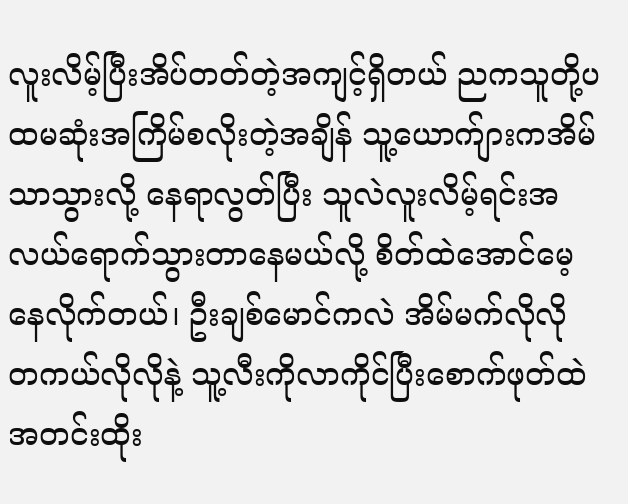လူးလိမ့်ပြီးအိပ်တတ်တဲ့အကျင့်ရှိတယ် ညကသူတို့ပထမဆုံးအကြိမ်စလိုးတဲ့အချိန် သူ့ယောက်ျားကအိမ်သာသွားလို့ နေရာလွတ်ပြီး သူလဲလူးလိမ့်ရင်းအလယ်ရောက်သွားတာနေမယ်လို့ စိတ်ထဲအောင်မေ့နေလိုက်တယ်၊ ဦးချစ်မောင်ကလဲ အိမ်မက်လိုလို တကယ်လိုလိုနဲ့ သူ့လီးကိုလာကိုင်ပြီးစောက်ဖုတ်ထဲအတင်းထိုး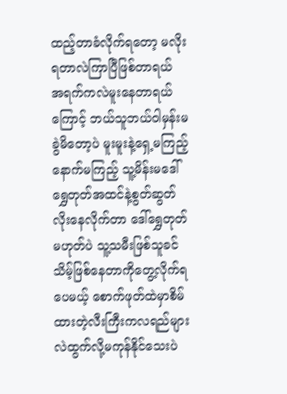ထည့်တာခံလိုက်ရတော့ မလိုးရတာလဲကြာပြီဖြစ်တာရယ် အရက်ကလဲမူးနေတာရယ်ကြောင့် ဘယ်သူဘယ်ဝါမှန်းမခွဲမိတော့ပဲ မူးမူးနဲ့ရှေ့မကြည့်နောက်မကြည့် သူ့မိန်းမဒေါ်ရွှေတုတ်အထင်နဲ့စွတ်ဆွတ်လိုးနေလိုက်တာ ဒေါ်ရွှေတုတ်မဟုတ်ပဲ သူ့သမီးဖြစ်သူခင်သိမ့်ဖြစ်နေတာကိုတွေ့လိုက်ရပေမယ့် စောက်ဖုတ်ထဲမှာစိမ်ထားတဲ့လီးကြီးကလရည်များလဲထွက်လို့မကုန်နိုင်သေးပဲ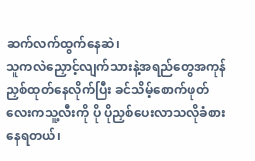ဆက်လက်ထွက်နေဆဲ၊
သူကလဲညှောင့်လျက်သားနဲ့အရည်တွေအကုန်ညှစ်ထုတ်နေလိုက်ပြီး ခင်သိမ့်စောက်ဖုတ်လေးကသူ့လီးကို ပို ပိုညှစ်ပေးလာသလိုခံစားနေရတယ်၊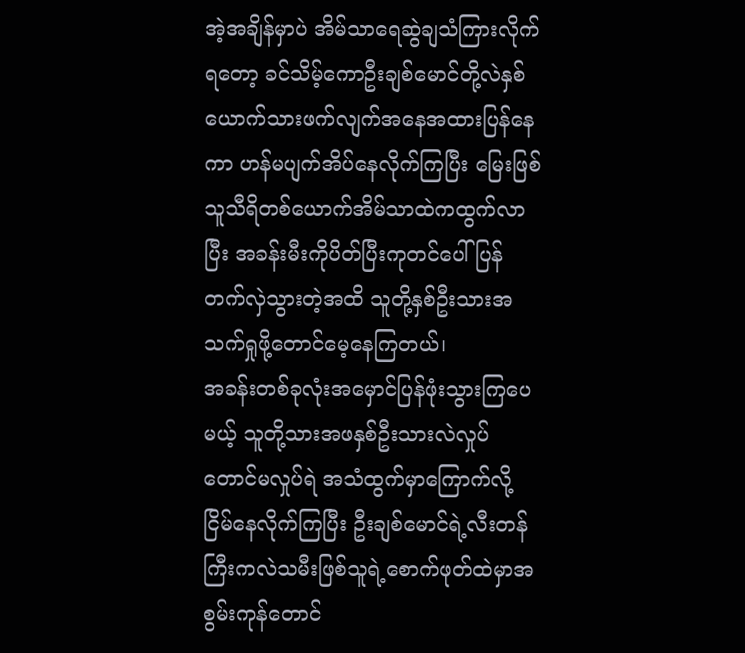အဲ့အချိန်မှာပဲ အိမ်သာရေဆွဲချသံကြားလိုက်ရတော့ ခင်သိမ့်ကောဦးချစ်မောင်တို့လဲနှစ်ယောက်သားဖက်လျက်အနေအထားပြန်နေကာ ဟန်မပျက်အိပ်နေလိုက်ကြပြီး မြေးဖြစ်သူသီရိတစ်ယောက်အိမ်သာထဲကထွက်လာပြီး အခန်းမီးကိုပိတ်ပြီးကုတင်ပေါ်ပြန်တက်လှဲသွားတဲ့အထိ သူတို့နှစ်ဦးသားအသက်ရှုဖို့တောင်မေ့နေကြတယ်၊
အခန်းတစ်ခုလုံးအမှောင်ပြန်ဖုံးသွားကြပေမယ့် သူတို့သားအဖနှစ်ဦးသားလဲလှုပ်တောင်မလှုပ်ရဲ အသံထွက်မှာကြောက်လို့ ငြိမ်နေလိုက်ကြပြီး ဦးချစ်မောင်ရဲ့လီးတန်ကြီးကလဲသမီးဖြစ်သူရဲ့စောက်ဖုတ်ထဲမှာအစွမ်းကုန်တောင်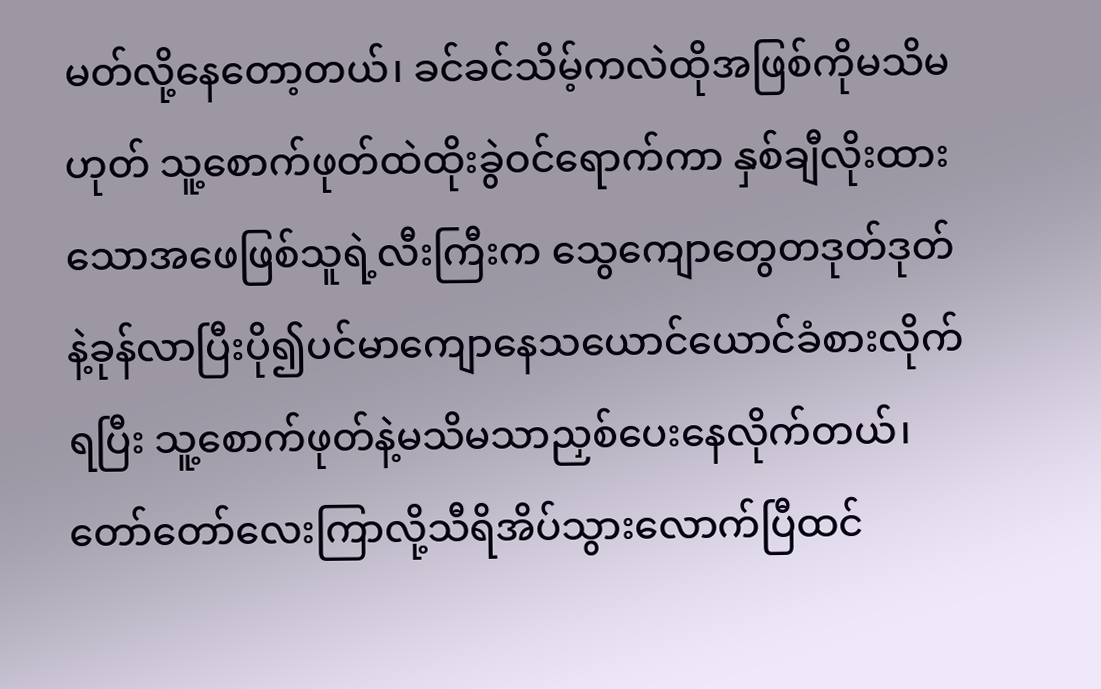မတ်လို့နေတော့တယ်၊ ခင်ခင်သိမ့်ကလဲထိုအဖြစ်ကိုမသိမဟုတ် သူ့စောက်ဖုတ်ထဲထိုးခွဲဝင်ရောက်ကာ နှစ်ချီလိုးထားသောအဖေဖြစ်သူရဲ့လီးကြီးက သွေကျောတွေတဒုတ်ဒုတ်နဲ့ခုန်လာပြီးပို၍ပင်မာကျောနေသယောင်ယောင်ခံစားလိုက်ရပြီး သူ့စောက်ဖုတ်နဲ့မသိမသာညှစ်ပေးနေလိုက်တယ်၊
တော်တော်လေးကြာလို့သီရိအိပ်သွားလောက်ပြီထင်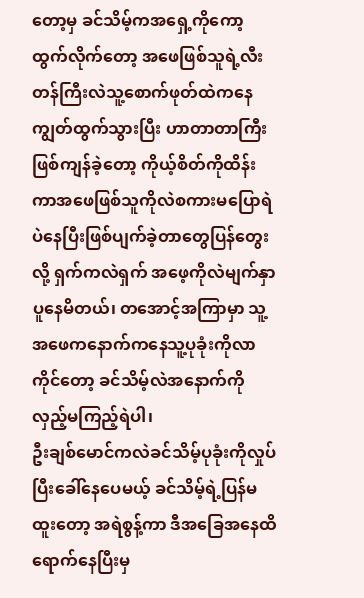တော့မှ ခင်သိမ့်ကအရှေ့ကိုကော့ထွက်လိုက်တော့ အဖေဖြစ်သူရဲ့လီးတန်ကြီးလဲသူ့စောက်ဖုတ်ထဲကနေကျွတ်ထွက်သွားပြီး ဟာတာတာကြီးဖြစ်ကျန်ခဲ့တော့ ကိုယ့်စိတ်ကိုထိန်းကာအဖေဖြစ်သူကိုလဲစကားမပြောရဲပဲနေပြီးဖြစ်ပျက်ခဲ့တာတွေပြန်တွေးလို့ ရှက်ကလဲရှက် အဖေ့ကိုလဲမျက်နှာပူနေမိတယ်၊ တအောင့်အကြာမှာ သူ့အဖေကနောက်ကနေသူ့ပုခုံးကိုလာကိုင်တော့ ခင်သိမ့်လဲအနောက်ကိုလှည့်မကြည့်ရဲပါ၊
ဦးချစ်မောင်ကလဲခင်သိမ့်ပုခုံးကိုလှုပ်ပြီးခေါ်နေပေမယ့် ခင်သိမ့်ရဲ့ပြန်မထူးတော့ အရဲစွန့်ကာ ဒီအခြေအနေထိရောက်နေပြီးမှ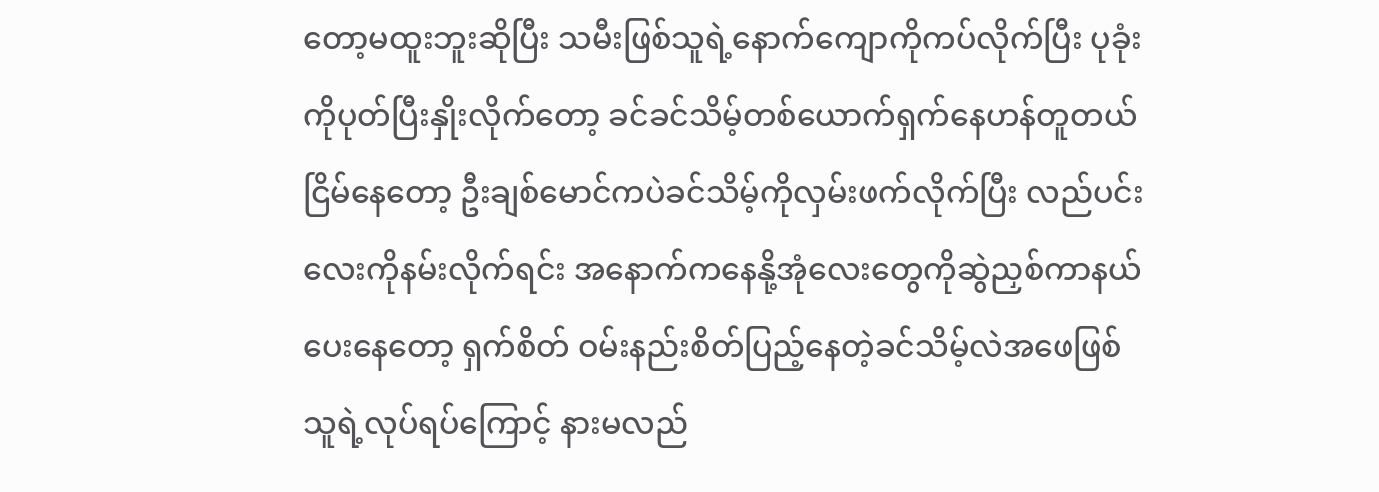တော့မထူးဘူးဆိုပြီး သမီးဖြစ်သူရဲ့နောက်ကျောကိုကပ်လိုက်ပြီး ပုခုံးကိုပုတ်ပြီးနှိုးလိုက်တော့ ခင်ခင်သိမ့်တစ်ယောက်ရှက်နေဟန်တူတယ် ငြိမ်နေတော့ ဦးချစ်မောင်ကပဲခင်သိမ့်ကိုလှမ်းဖက်လိုက်ပြီး လည်ပင်းလေးကိုနမ်းလိုက်ရင်း အနောက်ကနေနို့အုံလေးတွေကိုဆွဲညှစ်ကာနယ်ပေးနေတော့ ရှက်စိတ် ဝမ်းနည်းစိတ်ပြည့်နေတဲ့ခင်သိမ့်လဲအဖေဖြစ်သူရဲ့လုပ်ရပ်ကြောင့် နားမလည်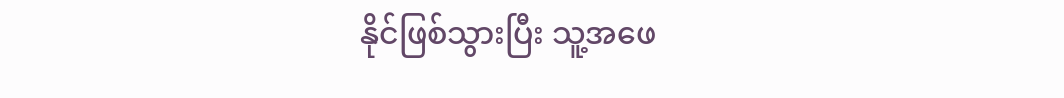နိုင်ဖြစ်သွားပြီး သူ့အဖေ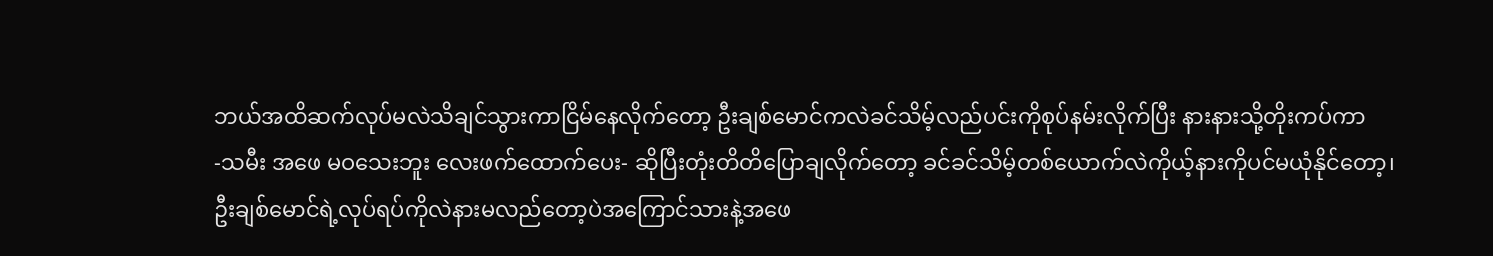ဘယ်အထိဆက်လုပ်မလဲသိချင်သွားကာငြိမ်နေလိုက်တော့ ဦးချစ်မောင်ကလဲခင်သိမ့်လည်ပင်းကိုစုပ်နမ်းလိုက်ပြီး နားနားသို့တိုးကပ်ကာ
-သမီး အဖေ မဝသေးဘူး လေးဖက်ထောက်ပေး- ဆိုပြီးတုံးတိတိပြောချလိုက်တော့ ခင်ခင်သိမ့်တစ်ယောက်လဲကိုယ့်နားကိုပင်မယုံနိုင်တော့၊
ဦးချစ်မောင်ရဲ့လုပ်ရပ်ကိုလဲနားမလည်တော့ပဲအကြောင်သားနဲ့အဖေ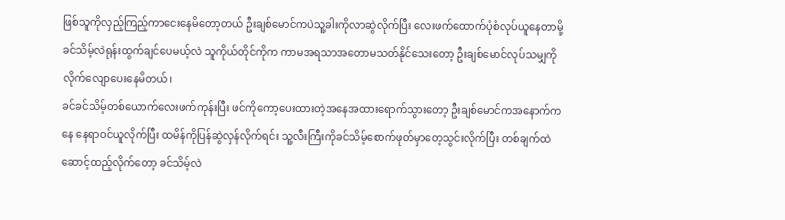ဖြစ်သူကိုလှည့်ကြည့်ကာငေးနေမိတော့တယ် ဦးချစ်မောင်ကပဲသူ့ခါးကိုလာဆွဲလိုက်ပြီး လေးဖက်ထောက်ပုံစံလုပ်ယူနေတာမို့ ခင်သိမ့်လဲရုန်းထွက်ချင်ပေမယ့်လဲ သူကိုယ်တိုင်ကိုက ကာမအရသာအတောမသတ်နိုင်သေးတော့ ဦးချစ်မောင်လုပ်သမျှကိုလိုက်လျောပေးနေမိတယ်၊
ခင်ခင်သိမ့်တစ်ယောက်လေးဖက်ကုန်းပြီး ဖင်ကိုကော့ပေးထားတဲ့အနေအထားရောက်သွားတော့ ဦးချစ်မောင်ကအနောက်ကနေ နေရာဝင်ယူလိုက်ပြီး ထမိန်ကိုပြန်ဆွဲလှန်လိုက်ရင်း သူ့လီးကြီးကိုခင်သိမ့်စောက်ဖုတ်မှာတေ့သွင်းလိုက်ပြီး တစ်ချက်ထဲဆောင့်ထည့်လိုက်တော့ ခင်သိမ့်လဲ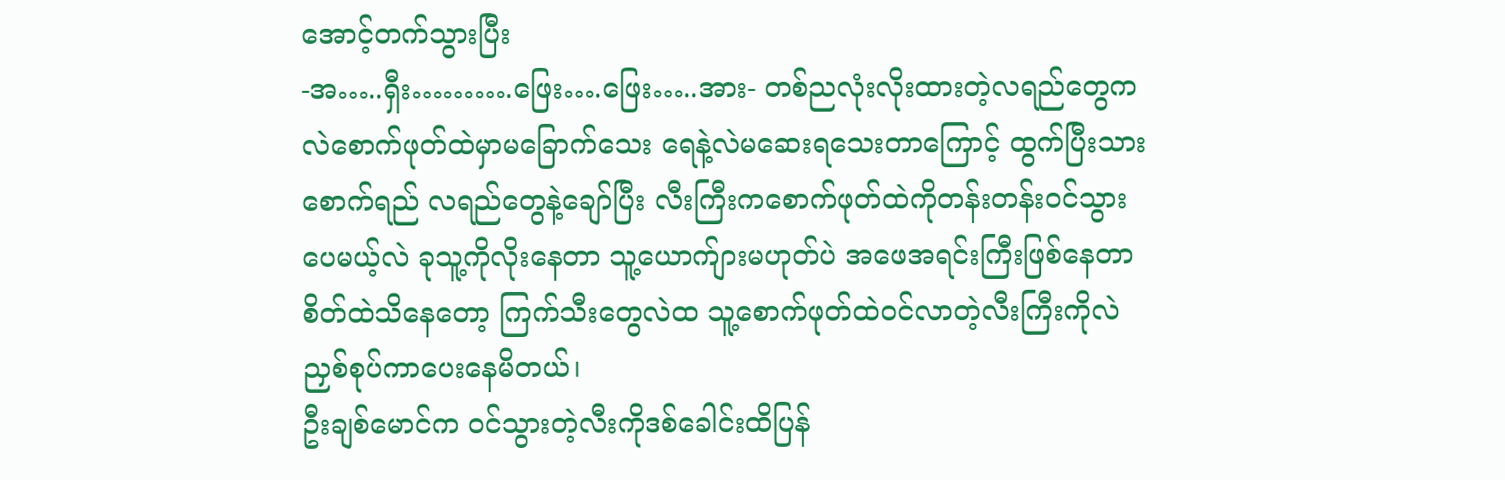အောင့်တက်သွားပြီး
-အ…..ရှီး……….ဖြေး….ဖြေး…..အား- တစ်ညလုံးလိုးထားတဲ့လရည်တွေကလဲစောက်ဖုတ်ထဲမှာမခြောက်သေး ရေနဲ့လဲမဆေးရသေးတာကြောင့် ထွက်ပြီးသားစောက်ရည် လရည်တွေနဲ့ချော်ပြီး လီးကြီးကစောက်ဖုတ်ထဲကိုတန်းတန်းဝင်သွားပေမယ့်လဲ ခုသူ့ကိုလိုးနေတာ သူ့ယောက်ျားမဟုတ်ပဲ အဖေအရင်းကြီးဖြစ်နေတာစိတ်ထဲသိနေတော့ ကြက်သီးတွေလဲထ သူ့စောက်ဖုတ်ထဲဝင်လာတဲ့လီးကြီးကိုလဲ ညှစ်စုပ်ကာပေးနေမိတယ်၊
ဦးချစ်မောင်က ဝင်သွားတဲ့လီးကိုဒစ်ခေါင်းထိပြန်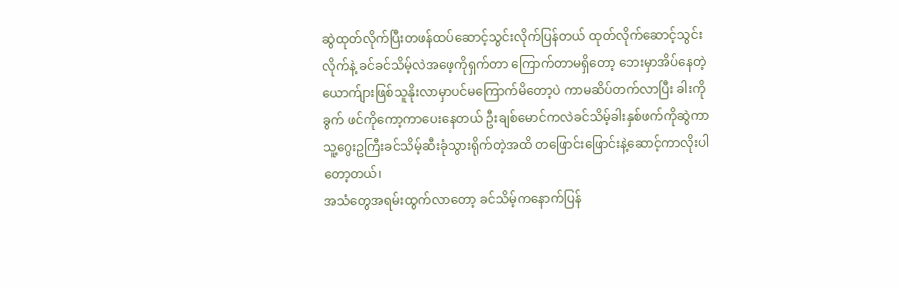ဆွဲထုတ်လိုက်ပြီးတဖန်ထပ်ဆောင့်သွင်းလိုက်ပြန်တယ် ထုတ်လိုက်ဆောင့်သွင်းလိုက်နဲ့ ခင်ခင်သိမ့်လဲအဖေ့ကိုရှက်တာ ကြောက်တာမရှိတော့ ဘေးမှာအိပ်နေတဲ့ယောက်ျားဖြစ်သူနိုးလာမှာပင်မကြောက်မိတော့ပဲ ကာမဆိပ်တက်လာပြီး ခါးကိုခွက် ဖင်ကိုကော့ကာပေးနေတယ် ဦးချစ်မောင်ကလဲခင်သိမ့်ခါးနှစ်ဖက်ကိုဆွဲကာ သူ့ဂွေးဥကြီးခင်သိမ့်ဆီးခုံသွားရိုက်တဲ့အထိ တဖြောင်းဖြောင်းနဲ့ဆောင့်ကာလိုးပါတော့တယ်၊
အသံတွေအရမ်းထွက်လာတော့ ခင်သိမ့်ကနောက်ပြန်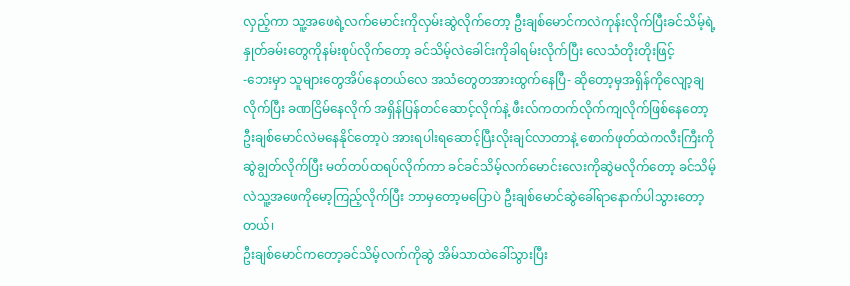လှည့်ကာ သူ့အဖေရဲ့လက်မောင်းကိုလှမ်းဆွဲလိုက်တော့ ဦးချစ်မောင်ကလဲကုန်းလိုက်ပြီးခင်သိမ့်ရဲ့နှုတ်ခမ်းတွေကိုနမ်းစုပ်လိုက်တော့ ခင်သိမ့်လဲခေါင်းကိုခါရမ်းလိုက်ပြီး လေသံတိုးတိုးဖြင့်
-ဘေးမှာ သူများတွေအိပ်နေတယ်လေ အသံတွေတအားထွက်နေပြီ- ဆိုတော့မှအရှိန်ကိုလျော့ချလိုက်ပြီး ခဏငြိမ်နေလိုက် အရှိန်ပြန်တင်ဆောင့်လိုက်နဲ့ ဖီးလ်ကတက်လိုက်ကျလိုက်ဖြစ်နေတော့ ဦးချစ်မောင်လဲမနေနိုင်တော့ပဲ အားရပါးရဆောင့်ပြီးလိုးချင်လာတာနဲ့ စောက်ဖုတ်ထဲကလီးကြီးကိုဆွဲချွတ်လိုက်ပြီး မတ်တပ်ထရပ်လိုက်ကာ ခင်ခင်သိမ့်လက်မောင်းလေးကိုဆွဲမလိုက်တော့ ခင်သိမ့်လဲသူ့အဖေကိုမော့ကြည့်လိုက်ပြီး ဘာမှတော့မပြောပဲ ဦးချစ်မောင်ဆွဲခေါ်ရာနောက်ပါသွားတော့တယ်၊
ဦးချစ်မောင်ကတော့ခင်သိမ့်လက်ကိုဆွဲ အိမ်သာထဲခေါ်သွားပြီး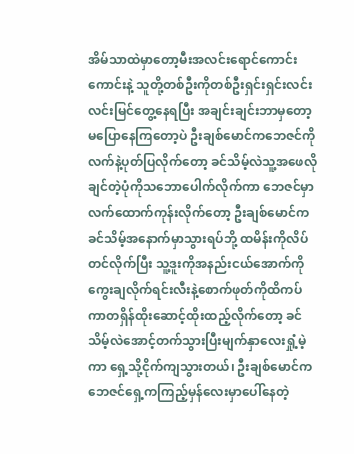အိမ်သာထဲမှာတော့မီးအလင်းရောင်ကောင်းကောင်းနဲ့ သူတို့တစ်ဦးကိုတစ်ဦးရှင်းရှင်းလင်းလင်းမြင်တွေ့နေရပြီး အချင်းချင်းဘာမှတော့မပြောနေကြတော့ပဲ ဦးချစ်မောင်ကဘေဇင်ကိုလက်နဲ့ပုတ်ပြလိုက်တော့ ခင်သိမ့်လဲသူ့အဖေလိုချင်တဲ့ပုံကိုသဘောပေါက်လိုက်ကာ ဘေဇင်မှာလက်ထောက်ကုန်းလိုက်တော့ ဦးချစ်မောင်က ခင်သိမ့်အနောက်မှာသွားရပ်ဘို့ ထမိန်းကိုလိပ်တင်လိုက်ပြီး သူ့ဒူးကိုအနည်းငယ်အောက်ကိုကွေးချလိုက်ရင်းလီးနဲ့စောက်ဖုတ်ကိုထိကပ်ကာတရှိန်ထိုးဆောင့်ထိုးထည့်လိုက်တော့ ခင်သိမ့်လဲအောင့်တက်သွားပြီးမျက်နှာလေးရှုံ့မဲ့ကာ ရှေ့သို့ငိုက်ကျသွားတယ်၊ ဦးချစ်မောင်ကဘေဇင်ရှေ့ကကြည့်မှန်လေးမှာပေါ်နေတဲ့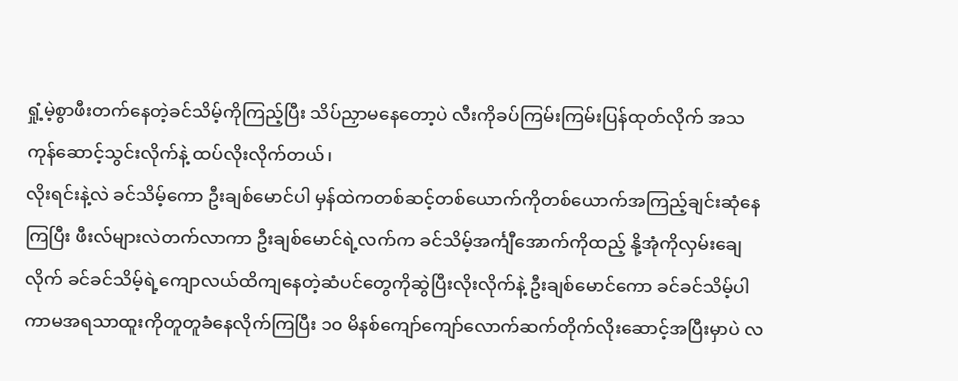ရှုံ့မဲ့စွာဖီးတက်နေတဲ့ခင်သိမ့်ကိုကြည့်ပြီး သိပ်ညှာမနေတော့ပဲ လီးကိုခပ်ကြမ်းကြမ်းပြန်ထုတ်လိုက် အသကုန်ဆောင့်သွင်းလိုက်နဲ့ ထပ်လိုးလိုက်တယ်၊
လိုးရင်းနဲ့လဲ ခင်သိမ့်ကော ဦးချစ်မောင်ပါ မှန်ထဲကတစ်ဆင့်တစ်ယောက်ကိုတစ်ယောက်အကြည့်ချင်းဆုံနေကြပြီး ဖီးလ်များလဲတက်လာကာ ဦးချစ်မောင်ရဲ့လက်က ခင်သိမ့်အင်္ကျီအောက်ကိုထည့် နို့အုံကိုလှမ်းချေလိုက် ခင်ခင်သိမ့်ရဲ့ကျောလယ်ထိကျနေတဲ့ဆံပင်တွေကိုဆွဲပြီးလိုးလိုက်နဲ့ ဦးချစ်မောင်ကော ခင်ခင်သိမ့်ပါကာမအရသာထူးကိုတူတူခံနေလိုက်ကြပြီး ၁၀ မိနစ်ကျော်ကျော်လောက်ဆက်တိုက်လိုးဆောင့်အပြီးမှာပဲ လ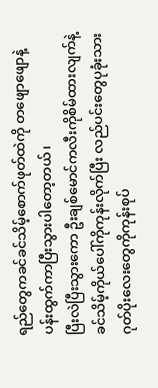ရည်တွေကခင်ခင်သိမ့်စောက်ဖုတ်ထဲကို တဖျောဖျောနဲ့ပန်းထွက်ကာပြီးသွားပါတော့တယ်၊
ပြီးလဲပြီးသွားကော ဦးချစ်မောင်ကလီးကိုစိမ်ထားလျက်နဲ့ ခင်သိမ့်ကိုယ်ပေါ်ကိုကုန်းလိုက်ပြီး လည်ပင်းတွေပုခုံးသား ဂုတ်ပိုးလေးတွေကိုကုန်းစုပ်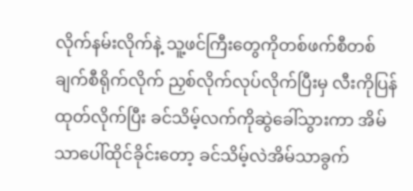လိုက်နမ်းလိုက်နဲ့ သူ့ဖင်ကြီးတွေကိုတစ်ဖက်စီတစ်ချက်စီရိုက်လိုက် ညှစ်လိုက်လုပ်လိုက်ပြီးမှ လီးကိုပြန်ထုတ်လိုက်ပြီး ခင်သိမ့်လက်ကိုဆွဲခေါ်သွားကာ အိမ်သာပေါ်ထိုင်ခိုင်းတော့ ခင်သိမ့်လဲအိမ်သာခွက်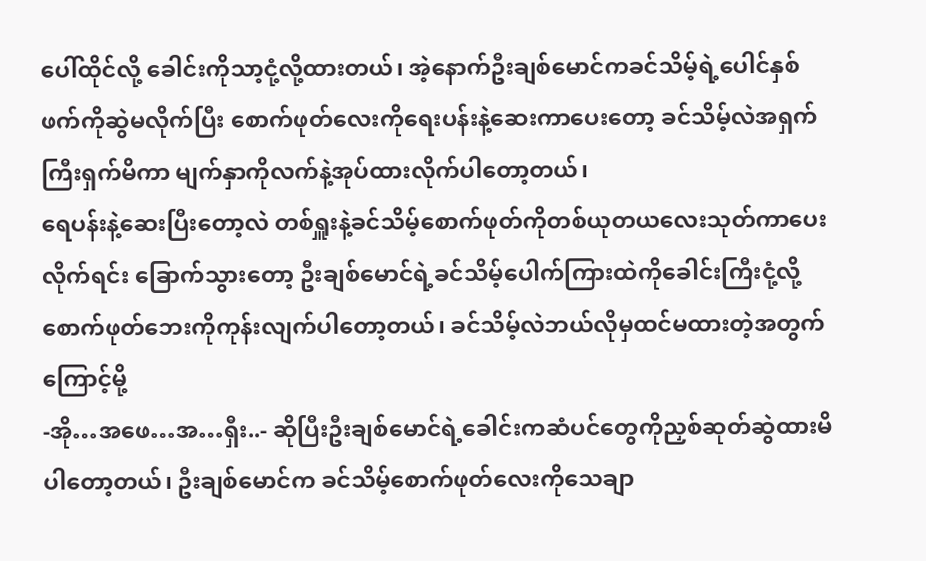ပေါ်ထိုင်လို့ ခေါင်းကိုသာ့ငုံ့လို့ထားတယ်၊ အဲ့နောက်ဦးချစ်မောင်ကခင်သိမ့်ရဲ့ပေါင်နှစ်ဖက်ကိုဆွဲမလိုက်ပြီး စောက်ဖုတ်လေးကိုရေးပန်းနဲ့ဆေးကာပေးတော့ ခင်သိမ့်လဲအရှက်ကြီးရှက်မိကာ မျက်နှာကိုလက်နဲ့အုပ်ထားလိုက်ပါတော့တယ်၊
ရေပန်းနဲ့ဆေးပြီးတော့လဲ တစ်ရှူးနဲ့ခင်သိမ့်စောက်ဖုတ်ကိုတစ်ယုတယလေးသုတ်ကာပေးလိုက်ရင်း ခြောက်သွားတော့ ဦးချစ်မောင်ရဲ့ခင်သိမ့်ပေါက်ကြားထဲကိုခေါင်းကြီးငုံ့လို့ စောက်ဖုတ်ဘေးကိုကုန်းလျက်ပါတော့တယ်၊ ခင်သိမ့်လဲဘယ်လိုမှထင်မထားတဲ့အတွက်ကြောင့်မို့
-အို…အဖေ…အ…ရှီး..- ဆိုပြီးဦးချစ်မောင်ရဲ့ခေါင်းကဆံပင်တွေကိုညှစ်ဆုတ်ဆွဲထားမိပါတော့တယ်၊ ဦးချစ်မောင်က ခင်သိမ့်စောက်ဖုတ်လေးကိုသေချာ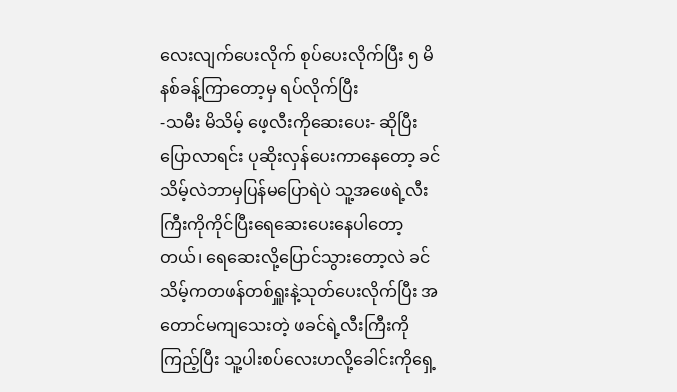လေးလျက်ပေးလိုက် စုပ်ပေးလိုက်ပြီး ၅ မိနစ်ခန့်ကြာတော့မှ ရပ်လိုက်ပြီး
-သမီး မိသိမ့် ဖေ့လီးကိုဆေးပေး- ဆိုပြီးပြောလာရင်း ပုဆိုးလှန်ပေးကာနေတော့ ခင်သိမ့်လဲဘာမှပြန်မပြောရဲပဲ သူ့အဖေရဲ့လီးကြီးကိုကိုင်ပြီးရေဆေးပေးနေပါတော့တယ်၊ ရေဆေးလို့ပြောင်သွားတော့လဲ ခင်သိမ့်ကတဖန်တစ်ရှူးနဲ့သုတ်ပေးလိုက်ပြီး အတောင်မကျသေးတဲ့ ဖခင်ရဲ့လီးကြီးကိုကြည့်ပြီး သူ့ပါးစပ်လေးဟလို့ခေါင်းကိုရှေ့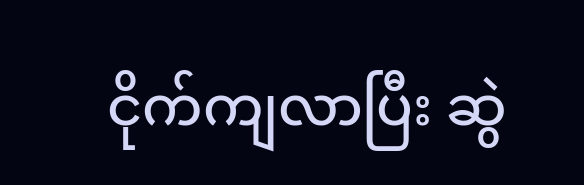ငိုက်ကျလာပြီး ဆွဲ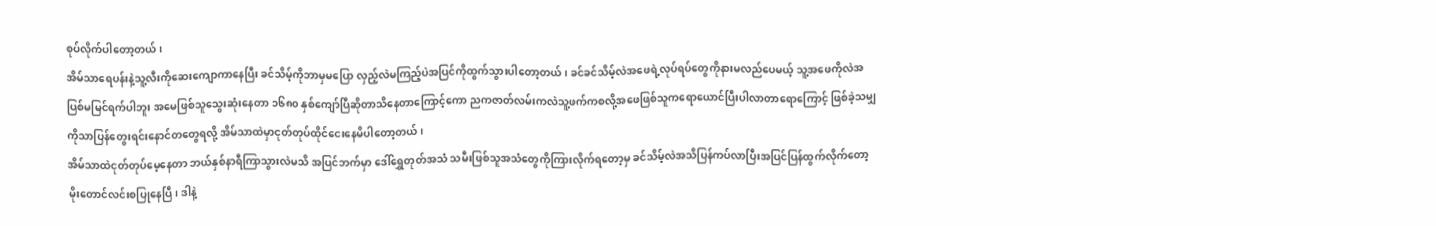စုပ်လိုက်ပါတော့တယ်၊
အိမ်သာရေပန်းနဲ့သူ့လီးကိုဆေးကျောကာနေပြီး ခင်သိမ့်ကိုဘာမှမပြော လှည့်လဲမကြည့်ပဲအပြင်ကိုထွက်သွားပါတော့တယ်၊ ခင်ခင်သိမ့်လဲအဖေရဲ့လုပ်ရပ်တွေကိုနားမလည်ပေမယ့် သူ့အဖေကိုလဲအပြစ်မမြင်ရက်ပါဘူး အမေဖြစ်သူသွေးဆုံးနေတာ ၁၆၈၀ နှစ်ကျော်ပြီဆိုတာသိနေတာကြောင့်ကော ညကဇာတ်လမ်းကလဲသူ့ဖက်ကစလို့အဖေဖြစ်သူကရောယောင်ပြီးပါလာတာရောကြောင့် ဖြစ်ခဲ့သမျှကိုသာပြန်တွေးရင်းနောင်တတွေရလို့ အိမ်သာထဲမှာငုတ်တုပ်ထိုင်ငေးနေမိပါတော့တယ်၊
အိမ်သာထဲငုတ်တုပ်မေ့နေတာ ဘယ်နှစ်နာရီကြာသွားလဲမသိ အပြင်ဘက်မှာ ဒေါ်ရွှေတုတ်အသံ သမီးဖြစ်သူအသံတွေကိုကြားလိုက်ရတော့မှ ခင်သိမ့်လဲအသိပြန်ကပ်လာပြီးအပြင်ပြန်ထွက်လိုက်တော့ မိုးတောင်လင်းစပြုနေပြီ၊ ဒါနဲ့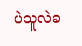ပဲသူလဲခ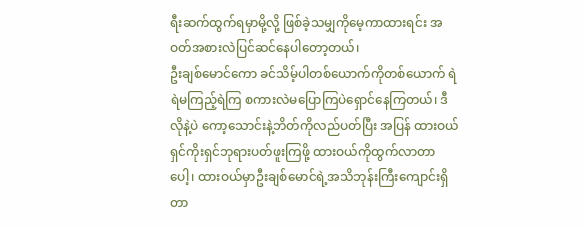ရီးဆက်ထွက်ရမှာမို့လို့ ဖြစ်ခဲ့သမျှကိုမေ့ကာထားရင်း အဝတ်အစားလဲပြင်ဆင်နေပါတော့တယ်၊
ဦးချစ်မောင်ကော ခင်သိမ့်ပါတစ်ယောက်ကိုတစ်ယောက် ရဲရဲမကြည့်ရဲကြ စကားလဲမပြောကြပဲရှောင်နေကြတယ်၊ ဒီလိုနဲ့ပဲ ကော့သောင်းနဲ့ဘိတ်ကိုလည်ပတ်ပြီး အပြန် ထားဝယ်ရှင်ကိုးရှင်ဘုရားပတ်ဖူးကြဖို့ ထားဝယ်ကိုထွက်လာတာပေါ့၊ ထားဝယ်မှာဦးချစ်မောင်ရဲ့အသိဘုန်းကြီးကျောင်းရှိတာ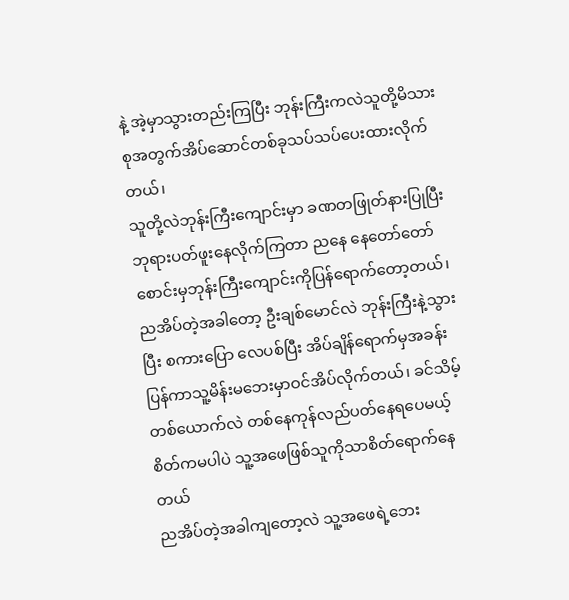နဲ့ အဲ့မှာသွားတည်းကြပြီး ဘုန်းကြီးကလဲသူတို့မိသားစုအတွက်အိပ်ဆောင်တစ်ခုသပ်သပ်ပေးထားလိုက်တယ်၊
သူတို့လဲဘုန်းကြီးကျောင်းမှာ ခဏတဖြုတ်နားပြုပြီး ဘုရားပတ်ဖူးနေလိုက်ကြတာ ညနေ နေတော်တော်စောင်းမှဘုန်းကြီးကျောင်းကိုပြန်ရောက်တော့တယ်၊ ညအိပ်တဲ့အခါတော့ ဦးချစ်မောင်လဲ ဘုန်းကြီးနဲ့သွားပြီး စကားပြော လေပစ်ပြီး အိပ်ချိန်ရောက်မှအခန်းပြန်ကာသူ့မိန်းမဘေးမှာဝင်အိပ်လိုက်တယ်၊ ခင်သိမ့်တစ်ယောက်လဲ တစ်နေကုန်လည်ပတ်နေရပေမယ့် စိတ်ကမပါပဲ သူ့အဖေဖြစ်သူကိုသာစိတ်ရောက်နေတယ်
ညအိပ်တဲ့အခါကျတော့လဲ သူ့အဖေရဲ့ဘေး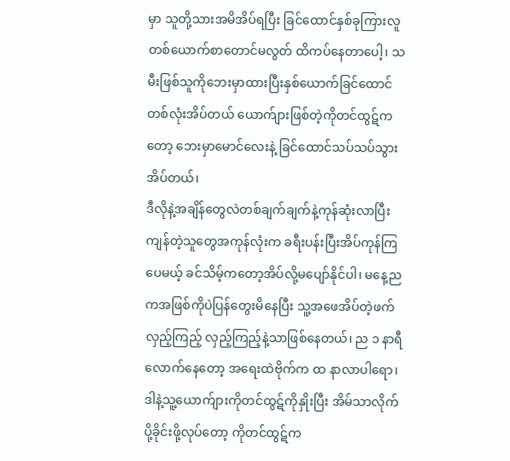မှာ သူတို့သားအမိအိပ်ရပြီး ခြင်ထောင်နှစ်ခုကြားလူတစ်ယောက်စာတောင်မလွတ် ထိကပ်နေတာပေါ့၊ သမီးဖြစ်သူကိုဘေးမှာထားပြီးနှစ်ယောက်ခြင်ထောင်တစ်လုံးအိပ်တယ် ယောက်ျားဖြစ်တဲ့ကိုတင်ထွဋ်ကတော့ ဘေးမှာမောင်လေးနဲ့ ခြင်ထောင်သပ်သပ်သွားအိပ်တယ်၊
ဒီလိုနဲ့အချိန်တွေလဲတစ်ချက်ချက်နဲ့ကုန်ဆုံးလာပြီးကျန်တဲ့သူတွေအကုန်လုံးက ခရီးပန်းပြီးအိပ်ကုန်ကြပေမယ့် ခင်သိမ့်ကတော့အိပ်လို့မပျော်နိုင်ပါ၊ မနေ့ညကအဖြစ်ကိုပဲပြန်တွေးမိနေပြီး သူ့အဖေအိပ်တဲ့ဖက်လှည့်ကြည့် လှည့်ကြည့်နဲ့သာဖြစ်နေတယ်၊ ည ၁ နာရီလောက်နေတော့ အရေးထဲဗိုက်က ထ နာလာပါရော၊ ဒါနဲ့သူ့ယောက်ျားကိုတင်ထွဋ်ကိုနှိုးပြီး အိမ်သာလိုက်ပို့ခိုင်းဖို့လုပ်တော့ ကိုတင်ထွဋ်က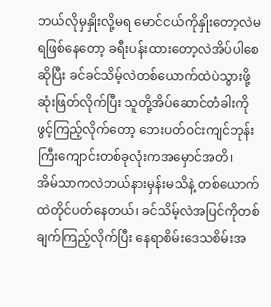ဘယ်လိုမှနှိုးလို့မရ မောင်ငယ်ကိုနှိုးတော့လဲမရဖြစ်နေတော့ ခရီးပန်းထားတော့လဲအိပ်ပါစေဆိုပြီး ခင်ခင်သိမ့်လဲတစ်ယောက်ထဲပဲသွားဖို့ဆုံးဖြတ်လိုက်ပြီး သူတို့အိပ်ဆောင်တံခါးကိုဖွင့်ကြည့်လိုက်တော့ ဘေးပတ်ဝင်းကျင်ဘုန်းကြီးကျောင်းတစ်ခုလုံးကအမှောင်အတိ၊
အိမ်သာကလဲဘယ်နားမှန်းမသိနဲ့ တစ်ယောက်ထဲတိုင်ပတ်နေတယ်၊ ခင်သိမ့်လဲအပြင်ကိုတစ်ချက်ကြည့်လိုက်ပြီး နေရာစိမ်းဒေသစိမ်းအ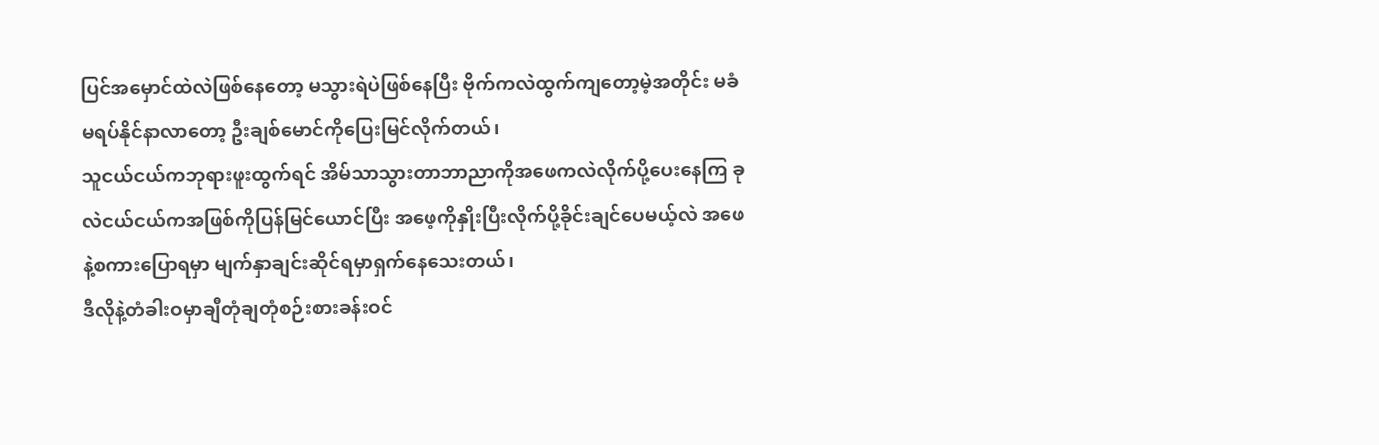ပြင်အမှောင်ထဲလဲဖြစ်နေတော့ မသွားရဲပဲဖြစ်နေပြီး ဗိုက်ကလဲထွက်ကျတော့မဲ့အတိုင်း မခံမရပ်နိုင်နာလာတော့ ဦးချစ်မောင်ကိုပြေးမြင်လိုက်တယ်၊
သူငယ်ငယ်ကဘုရားဖူးထွက်ရင် အိမ်သာသွားတာဘာညာကိုအဖေကလဲလိုက်ပို့ပေးနေကြ ခုလဲငယ်ငယ်ကအဖြစ်ကိုပြန်မြင်ယောင်ပြီး အဖေ့ကိုနှိုးပြီးလိုက်ပို့ခိုင်းချင်ပေမယ့်လဲ အဖေနဲ့စကားပြောရမှာ မျက်နှာချင်းဆိုင်ရမှာရှက်နေသေးတယ်၊
ဒီလိုနဲ့တံခါးဝမှာချီတုံချတုံစဉ်းစားခန်းဝင်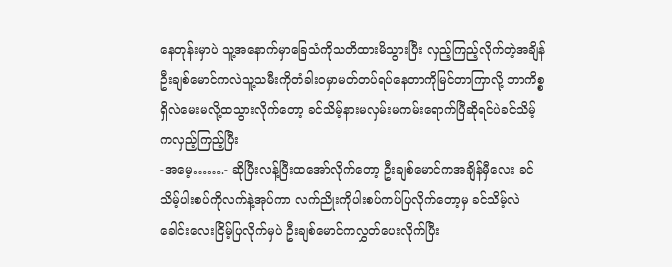နေတုန်းမှာပဲ သူ့အနောက်မှာခြေသံကိုသတိထားမိသွားပြီး လှည့်ကြည့်လိုက်တဲ့အချိန် ဦးချစ်မောင်ကလဲသူ့သမီးကိုတံခါးဝမှာမတ်တပ်ရပ်နေတာကိုမြင်တာကြာလို့ ဘာကိစ္စရှိလဲမေးမလို့ထသွားလိုက်တော့ ခင်သိမ့်နားမလှမ်းမကမ်းရောက်ပြီဆိုရင်ပဲခင်သိမ့်ကလှည့်ကြည့်ပြီး
-အမေ့…….- ဆိုပြီးလန့်ပြီးထအော်လိုက်တော့ ဦးချစ်မောင်ကအချိန်မှီလေး ခင်သိမ့်ပါးစပ်ကိုလက်နဲ့အုပ်ကာ လက်ညိုးကိုပါးစပ်ကပ်ပြလိုက်တော့မှ ခင်သိမ့်လဲခေါင်းလေးငြိမ့်ပြလိုက်မှပဲ ဦးချစ်မောင်ကလွှတ်ပေးလိုက်ပြီး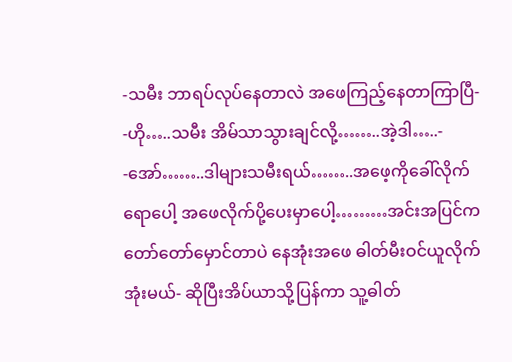-သမီး ဘာရပ်လုပ်နေတာလဲ အဖေကြည့်နေတာကြာပြီ-
-ဟို…..သမီး အိမ်သာသွားချင်လို့……..အဲ့ဒါ…..-
-အော်……..ဒါများသမီးရယ်……..အဖေ့ကိုခေါ်လိုက်ရောပေါ့ အဖေလိုက်ပို့ပေးမှာပေါ့………အင်းအပြင်ကတော်တော်မှောင်တာပဲ နေအုံးအဖေ ဓါတ်မီးဝင်ယူလိုက်အုံးမယ်- ဆိုပြီးအိပ်ယာသို့ပြန်ကာ သူ့ဓါတ်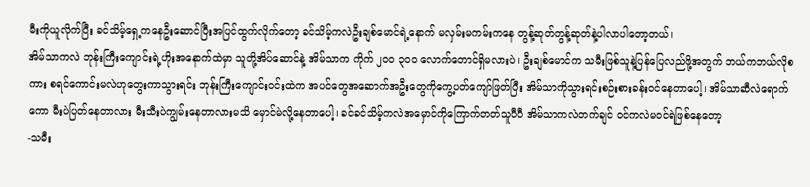မီးကိုယူလိုက်ပြီး ခင်သိမ့်ရှေ့ကနေဦးဆောင်ပြီးအပြင်ထွက်လိုက်တော့ ခင်သိမ့်ကလဲဦးချစ်မောင်ရဲ့နောက် မလှမ်းမကမ်းကနေ တွန့်ဆုတ်တွန့်ဆုတ်နဲ့ပါလာပါတော့တယ်၊
အိမ်သာကလဲ ဘုန်းကြီးကျောင်းရဲ့ဟိုးအနောက်ထဲမှာ သူတို့အိပ်ဆောင်နဲ့ အိမ်သာက ကိုက် ၂၀၀ ၃၀၀ လောက်တောင်ရှိမလားပဲ၊ ဦးချစ်မောင်က သမီးဖြစ်သူနဲ့ပြန်ပြေလည်ဖို့အတွက် ဘယ်ကဘယ်လိုစကား စရင်ကောင်းမလဲဟုတွေးကာသွားရင်း ဘုန်းကြီးကျောင်းဝင်းထဲက အပင်တွေအဆောက်အဦးတွေကိုကွေ့ပတ်ကျော်ဖြတ်ပြီး အိမ်သာကိုသွားရင်းစဉ်းစားခန်းဝင်နေတာပေါ့၊ အိမ်သာဆီလဲရောက်ကော မီးပဲပြတ်နေတာလား မီးသီးပဲကျွမ်းနေတာလားမသိ မှောင်မဲလို့နေတာပေါ့၊ ခင်ခင်သိမ့်ကလဲအမှောင်ကိုကြောက်တတ်သူပီပီ အိမ်သာကလဲတက်ချင် ဝင်ကလဲမဝင်ရဲဖြစ်နေတော့
-သမီး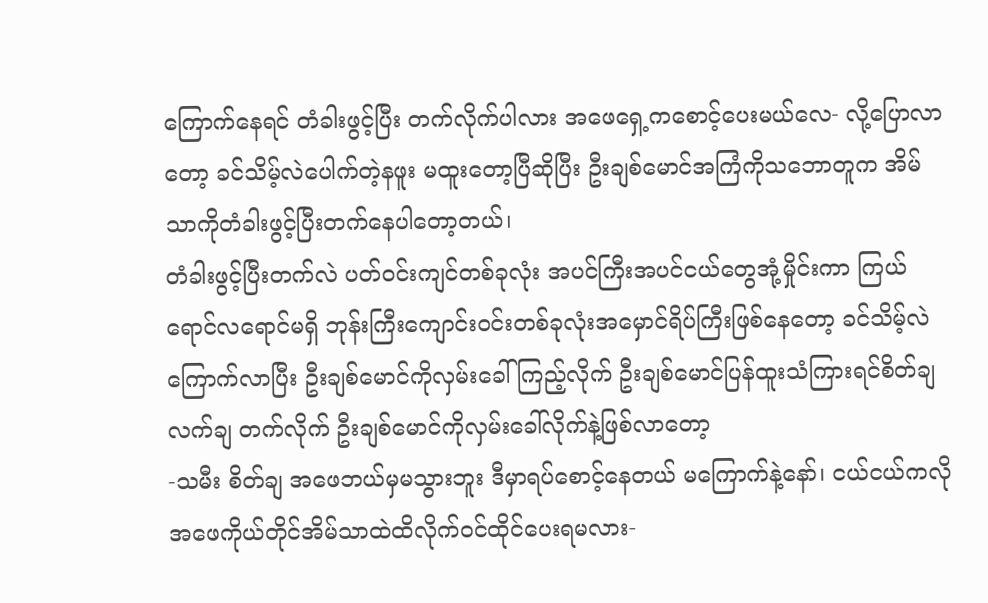ကြောက်နေရင် တံခါးဖွင့်ပြီး တက်လိုက်ပါလား အဖေရှေ့ကစောင့်ပေးမယ်လေ- လို့ပြောလာတော့ ခင်သိမ့်လဲပေါက်တဲ့နဖူး မထူးတော့ပြီဆိုပြီး ဦးချစ်မောင်အကြံကိုသဘောတူက အိမ်သာကိုတံခါးဖွင့်ပြီးတက်နေပါတော့တယ်၊
တံခါးဖွင့်ပြီးတက်လဲ ပတ်ဝင်းကျင်တစ်ခုလုံး အပင်ကြီးအပင်ငယ်တွေအုံ့မှိုင်းကာ ကြယ်ရောင်လရောင်မရှိ ဘုန်းကြီးကျောင်းဝင်းတစ်ခုလုံးအမှောင်ရိပ်ကြီးဖြစ်နေတော့ ခင်သိမ့်လဲကြောက်လာပြီး ဦးချစ်မောင်ကိုလှမ်းခေါ်ကြည့်လိုက် ဦးချစ်မောင်ပြန်ထူးသံကြားရင်စိတ်ချလက်ချ တက်လိုက် ဦးချစ်မောင်ကိုလှမ်းခေါ်လိုက်နဲ့ဖြစ်လာတော့
-သမီး စိတ်ချ အဖေဘယ်မှမသွားဘူး ဒီမှာရပ်စောင့်နေတယ် မကြောက်နဲ့နော်၊ ငယ်ငယ်ကလို အဖေကိုယ်တိုင်အိမ်သာထဲထိလိုက်ဝင်ထိုင်ပေးရမလား-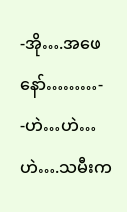-အို….အဖေနော်………-
-ဟဲ…ဟဲ…ဟဲ….သမီးက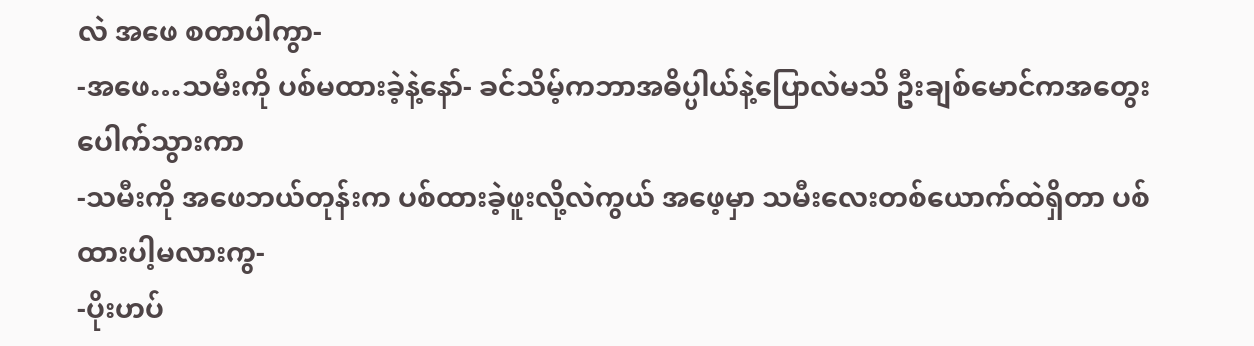လဲ အဖေ စတာပါကွာ-
-အဖေ…သမီးကို ပစ်မထားခဲ့နဲ့နော်- ခင်သိမ့်ကဘာအဓိပ္ပါယ်နဲ့ပြောလဲမသိ ဦးချစ်မောင်ကအတွေးပေါက်သွားကာ
-သမီးကို အဖေဘယ်တုန်းက ပစ်ထားခဲ့ဖူးလို့လဲကွယ် အဖေ့မှာ သမီးလေးတစ်ယောက်ထဲရှိတာ ပစ်ထားပါ့မလားကွ-
-ပိုးဟပ်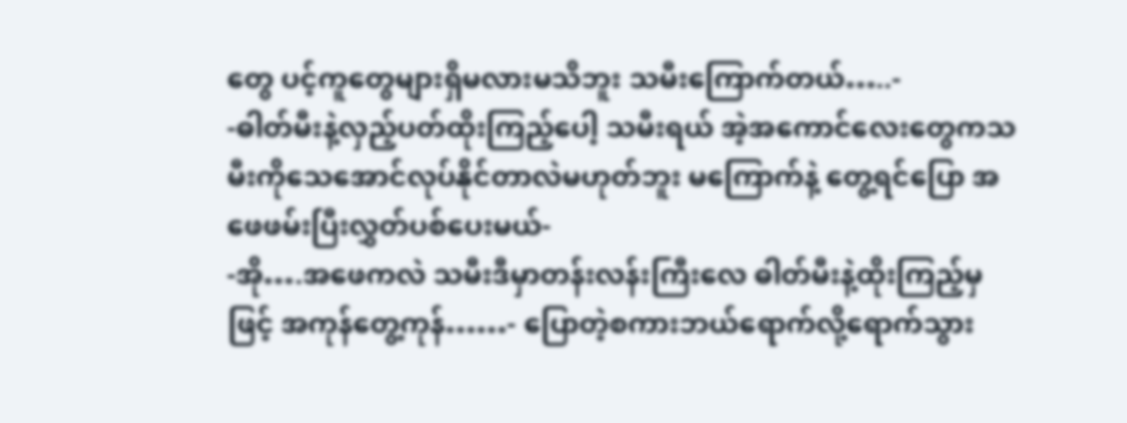တွေ ပင့်ကူတွေများရှိမလားမသိဘူး သမီးကြောက်တယ်…..-
-ဓါတ်မီးနဲ့လှည့်ပတ်ထိုးကြည့်ပေါ့ သမီးရယ် အဲ့အကောင်လေးတွေကသမီးကိုသေအောင်လုပ်နိုင်တာလဲမဟုတ်ဘူး မကြောက်နဲ့ တွေ့ရင်ပြော အဖေဖမ်းပြီးလွှတ်ပစ်ပေးမယ်-
-အို….အဖေကလဲ သမီးဒီမှာတန်းလန်းကြီးလေ ဓါတ်မီးနဲ့ထိုးကြည့်မှဖြင့် အကုန်တွေ့ကုန်……- ပြောတဲ့စကားဘယ်ရောက်လို့ရောက်သွား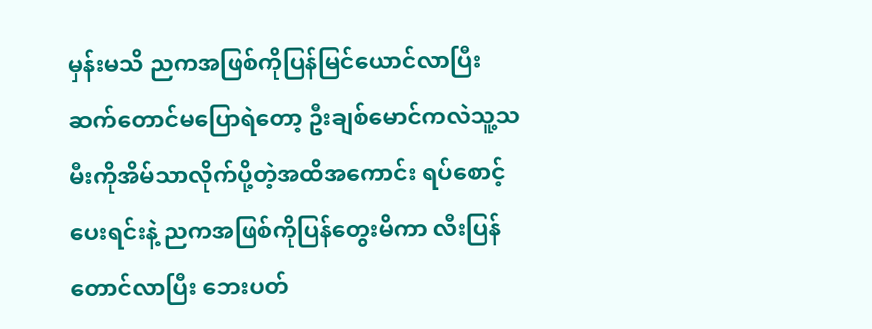မှန်းမသိ ညကအဖြစ်ကိုပြန်မြင်ယောင်လာပြီး ဆက်တောင်မပြောရဲတော့ ဦးချစ်မောင်ကလဲသူ့သမီးကိုအိမ်သာလိုက်ပို့တဲ့အထိအကောင်း ရပ်စောင့်ပေးရင်းနဲ့ ညကအဖြစ်ကိုပြန်တွေးမိကာ လီးပြန်တောင်လာပြီး ဘေးပတ်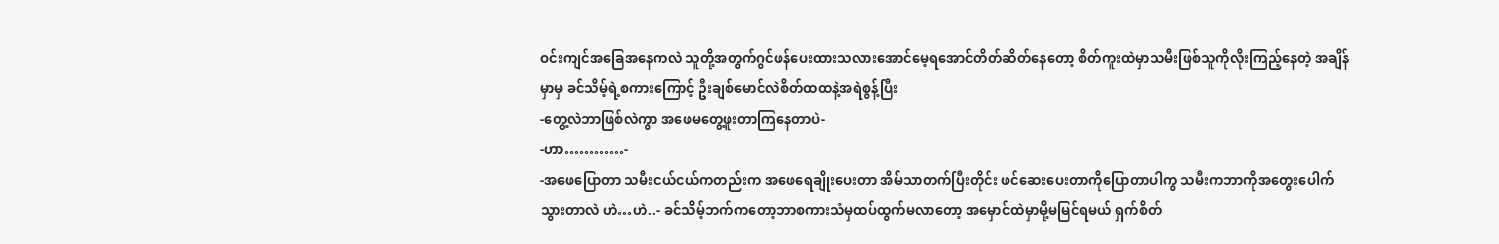ဝင်းကျင်အခြေအနေကလဲ သူတို့အတွက်ဂွင်ဖန်ပေးထားသလားအောင်မေ့ရအောင်တိတ်ဆိတ်နေတော့ စိတ်ကူးထဲမှာသမီးဖြစ်သူကိုလိုးကြည့်နေတဲ့ အချိန်မှာမှ ခင်သိမ့်ရဲ့စကားကြောင့် ဦးချစ်မောင်လဲစိတ်ထထနဲ့အရဲစွန့်ပြီး
-တွေ့လဲဘာဖြစ်လဲကွာ အဖေမတွေ့ဖူးတာကြနေတာပဲ-
-ဟာ…………-
-အဖေပြောတာ သမီးငယ်ငယ်ကတည်းက အဖေရေချိုးပေးတာ အိမ်သာတက်ပြီးတိုင်း ဖင်ဆေးပေးတာကိုပြောတာပါကွ သမီးကဘာကိုအတွေးပေါက်သွားတာလဲ ဟဲ…ဟဲ..- ခင်သိမ့်ဘက်ကတော့ဘာစကားသံမှထပ်ထွက်မလာတော့ အမှောင်ထဲမှာမို့မမြင်ရမယ် ရှက်စိတ်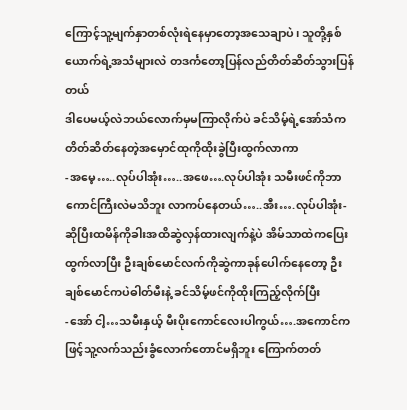ကြောင့်သူ့မျက်နှာတစ်လုံးရဲနေမှာတော့အသေချာပဲ၊ သူတို့နှစ်ယောက်ရဲ့အသံများလဲ တဒင်္ကတော့ပြန်လည်တိတ်ဆိတ်သွားပြန်တယ်
ဒါပေမယ့်လဲဘယ်လောက်မှမကြာလိုက်ပဲ ခင်သိမ့်ရဲ့အော်သံက တိတ်ဆိတ်နေတဲ့အမှောင်ထုကိုထိုးခွဲပြီးထွက်လာကာ
-အမေ့…..လုပ်ပါအုံး…..အဖေ….လုပ်ပါအုံး သမီးဖင်ကိုဘာကောင်ကြီးလဲမသိဘူး လာကပ်နေတယ်…..အီး….လုပ်ပါအုံး- ဆိုပြီးထမိန်ကိုခါးအထိဆွဲလှန်ထားလျက်နဲ့ပဲ အိမ်သာထဲကပြေးထွက်လာပြီး ဦးချစ်မောင်လက်ကိုဆွဲကာခုန်ပေါက်နေတော့ ဦးချစ်မောင်ကပဲဓါတ်မီးနဲ့ ခင်သိမ့်ဖင်ကိုထိုးကြည့်လိုက်ပြီး
-အော် ငါ့…သမီးနှယ့် မီးပိုးကောင်လေးပါကွယ်….အကောင်ကဖြင့်သူ့လက်သည်းခွံလောက်တောင်မရှိဘူး ကြောက်တတ်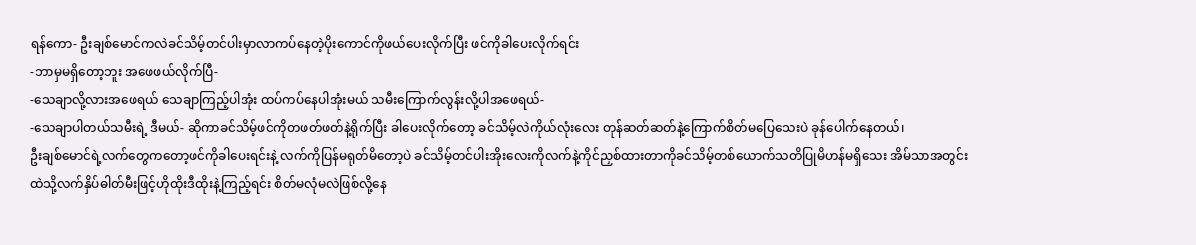ရန်ကော- ဦးချစ်မောင်ကလဲခင်သိမ့်တင်ပါးမှာလာကပ်နေတဲ့ပိုးကောင်ကိုဖယ်ပေးလိုက်ပြီး ဖင်ကိုခါပေးလိုက်ရင်း
-ဘာမှမရှိတော့ဘူး အဖေဖယ်လိုက်ပြီ-
-သေချာလို့လားအဖေရယ် သေချာကြည့်ပါအုံး ထပ်ကပ်နေပါအုံးမယ် သမီးကြောက်လွန်းလို့ပါအဖေရယ်-
-သေချာပါတယ်သမီးရဲ့ ဒီမယ်- ဆိုကာခင်သိမ့်ဖင်ကိုတဖတ်ဖတ်နဲ့ရိုက်ပြီး ခါပေးလိုက်တော့ ခင်သိမ့်လဲကိုယ်လုံးလေး တုန်ဆတ်ဆတ်နဲ့ကြောက်စိတ်မပြေသေးပဲ ခုန်ပေါက်နေတယ်၊
ဦးချစ်မောင်ရဲ့လက်တွေကတော့ဖင်ကိုခါပေးရင်းနဲ့ လက်ကိုပြန်မရုတ်မိတော့ပဲ ခင်သိမ့်တင်ပါးအိုးလေးကိုလက်နဲ့ကိုင်ညှစ်ထားတာကိုခင်သိမ့်တစ်ယောက်သတိပြုမိဟန်မရှိသေး အိမ်သာအတွင်းထဲသို့လက်နှိပ်ဓါတ်မီးဖြင့်ဟိုထိုးဒီထိုးနဲ့ကြည့်ရင်း စိတ်မလုံမလဲဖြစ်လို့နေ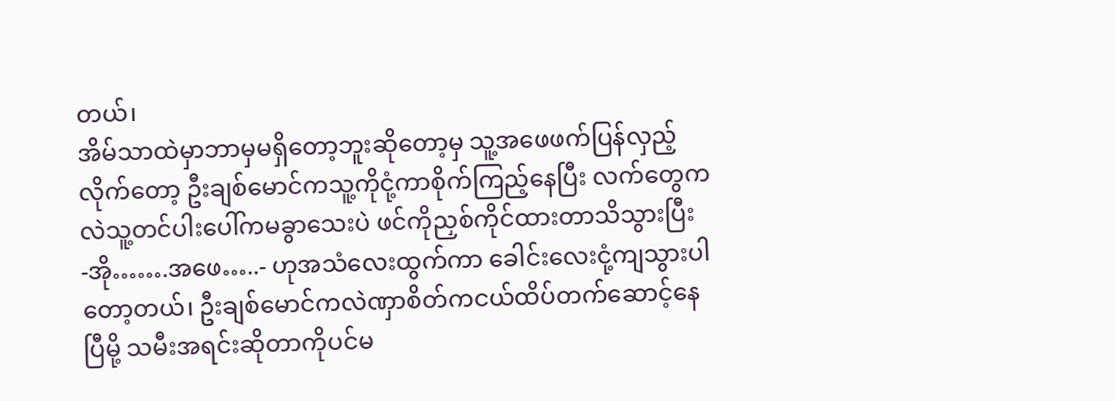တယ်၊
အိမ်သာထဲမှာဘာမှမရှိတော့ဘူးဆိုတော့မှ သူ့အဖေဖက်ပြန်လှည့်လိုက်တော့ ဦးချစ်မောင်ကသူ့ကိုငုံ့ကာစိုက်ကြည့်နေပြီး လက်တွေကလဲသူ့တင်ပါးပေါ်ကမခွာသေးပဲ ဖင်ကိုညှစ်ကိုင်ထားတာသိသွားပြီး
-အို…….အဖေ…..- ဟုအသံလေးထွက်ကာ ခေါင်းလေးငုံ့ကျသွားပါတော့တယ်၊ ဦးချစ်မောင်ကလဲဏှာစိတ်ကငယ်ထိပ်တက်ဆောင့်နေပြီမို့ သမီးအရင်းဆိုတာကိုပင်မ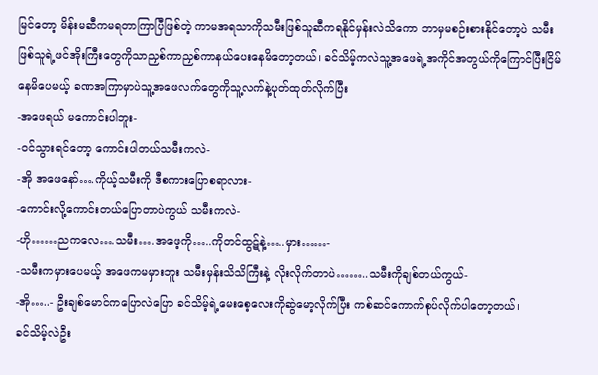မြင်တော့ မိန်းမဆီကမရတာကြာပြီဖြစ်တဲ့ ကာမအရသာကိုသမီးဖြစ်သူဆီကရနိုင်မှန်းလဲသိကော ဘာမှမစဉ်းစားနိုင်တော့ပဲ သမီးဖြစ်သူရဲ့ဖင်အိုးကြီးတွေကိုသာညှစ်ကာညှစ်ကာနယ်ပေးနေမိတော့တယ်၊ ခင်သိမ့်ကလဲသူ့အဖေရဲ့အကိုင်အတွယ်ကိုကြောင်ပြီးငြိမ်နေမိပေမယ့် ခဏအကြာမှာပဲသူ့အဖေလက်တွေကိုသူ့လက်နဲ့ပုတ်ထုတ်လိုက်ပြီး
-အဖေရယ် မကောင်းပါဘူး-
-ဝင်သွားရင်တော့ ကောင်းပါတယ်သမီးကလဲ-
-အို အဖေနော်….ကိုယ့်သမီးကို ဒီစကားပြောစရာလား-
-ကောင်းလို့ကောင်းတယ်ပြောတာပဲကွယ် သမီးကလဲ-
-ဟို……ညကလေ….သမီး….အဖေ့ကို…..ကိုတင်ထွဋ်နဲ့…..မှား……-
-သမီးကမှားပေမယ့် အဖေကမမှားဘူး သမီးမှန်းသိသိကြီးနဲ့ လိုးလိုက်တာပဲ……..သမီးကိုချစ်တယ်ကွယ်-
-အို…..- ဦးချစ်မောင်ကပြောလဲပြော ခင်သိမ့်ရဲ့မေးစေ့လေးကိုဆွဲမော့လိုက်ပြီး ကစ်ဆင်ကောက်စုပ်လိုက်ပါတော့တယ်၊
ခင်သိမ့်လဲဦး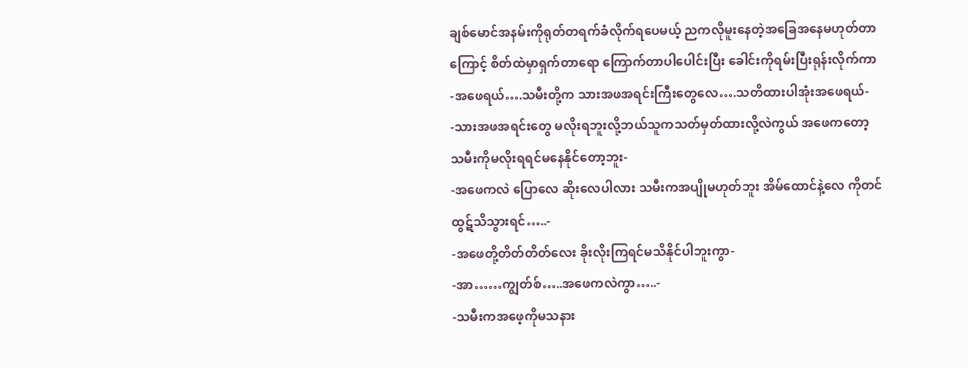ချစ်မောင်အနမ်းကိုရုတ်တရက်ခံလိုက်ရပေမယ့် ညကလိုမူးနေတဲ့အခြေအနေမဟုတ်တာကြောင့် စိတ်ထဲမှာရှက်တာရော ကြောက်တာပါပေါင်းပြီး ခေါင်းကိုရမ်းပြီးရုန်းလိုက်ကာ
-အဖေရယ်….သမီးတို့က သားအဖအရင်းကြီးတွေလေ….သတိထားပါအုံးအဖေရယ်-
-သားအဖအရင်းတွေ မလိုးရဘူးလို့ဘယ်သူကသတ်မှတ်ထားလို့လဲကွယ် အဖေကတော့ သမီးကိုမလိုးရရင်မနေနိုင်တော့ဘူး-
-အဖေကလဲ ပြောလေ ဆိုးလေပါလား သမီးကအပျိုမဟုတ်ဘူး အိမ်ထောင်နဲ့လေ ကိုတင်ထွဋ်သိသွားရင်…..-
-အဖေတို့တိတ်တိတ်လေး ခိုးလိုးကြရင်မသိနိုင်ပါဘူးကွာ-
-အာ……ကျွတ်စ်…..အဖေကလဲကွာ…..-
-သမီးကအဖေ့ကိုမသနား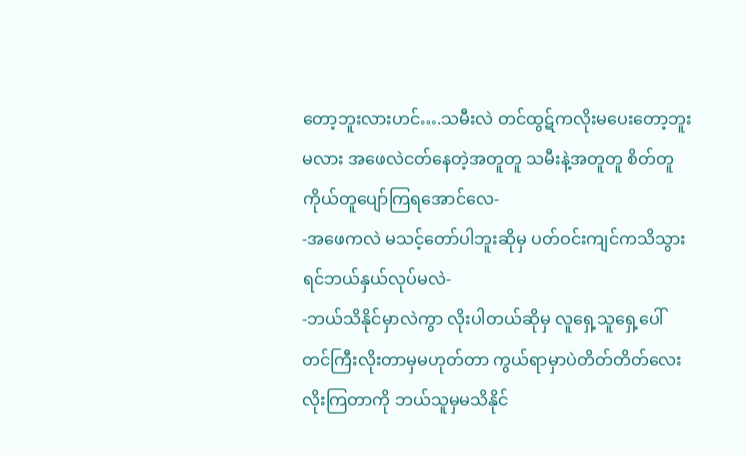တော့ဘူးလားဟင်….သမီးလဲ တင်ထွဋ်ကလိုးမပေးတော့ဘူးမလား အဖေလဲငတ်နေတဲ့အတူတူ သမီးနဲ့အတူတူ စိတ်တူကိုယ်တူပျော်ကြရအောင်လေ-
-အဖေကလဲ မသင့်တော်ပါဘူးဆိုမှ ပတ်ဝင်းကျင်ကသိသွားရင်ဘယ်နှယ်လုပ်မလဲ-
-ဘယ်သိနိုင်မှာလဲကွာ လိုးပါတယ်ဆိုမှ လူရှေ့သူရှေ့ပေါ်တင်ကြီးလိုးတာမှမဟုတ်တာ ကွယ်ရာမှာပဲတိတ်တိတ်လေး လိုးကြတာကို ဘယ်သူမှမသိနိုင်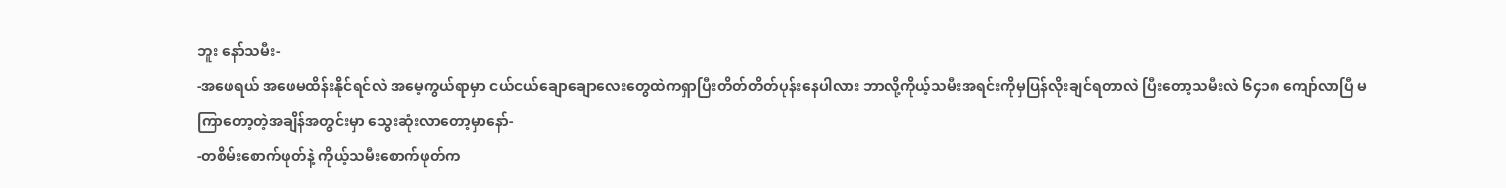ဘူး နော်သမီး-
-အဖေရယ် အဖေမထိန်းနိုင်ရင်လဲ အမေ့ကွယ်ရာမှာ ငယ်ငယ်ချောချောလေးတွေထဲကရှာပြီးတိတ်တိတ်ပုန်းနေပါလား ဘာလို့ကိုယ့်သမီးအရင်းကိုမှပြန်လိုးချင်ရတာလဲ ပြီးတော့သမီးလဲ ၆၄၁၈ ကျော်လာပြီ မကြာတော့တဲ့အချိန်အတွင်းမှာ သွေးဆုံးလာတော့မှာနော်-
-တစိမ်းစောက်ဖုတ်နဲ့ ကိုယ့်သမီးစောက်ဖုတ်က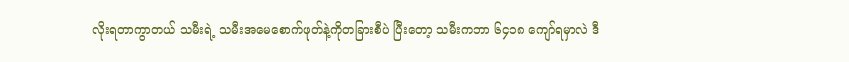လိုးရတာကွာတယ် သမီးရဲ့ သမီးအမေစောက်ဖုတ်နဲ့ကိုတခြားစီပဲ ပြီးတော့ သမီးကဘာ ၆၄၁၈ ကျော်ရမှာလဲ ဒီ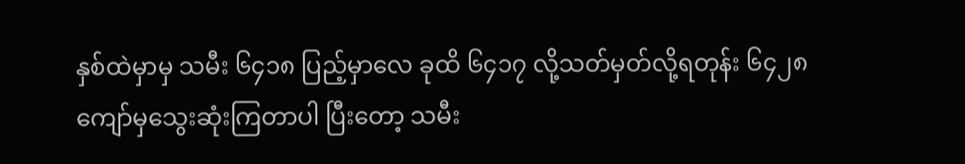နှစ်ထဲမှာမှ သမီး ၆၄၁၈ ပြည့်မှာလေ ခုထိ ၆၄၁၇ လို့သတ်မှတ်လို့ရတုန်း ၆၄၂၈ ကျော်မှသွေးဆုံးကြတာပါ ပြီးတော့ သမီး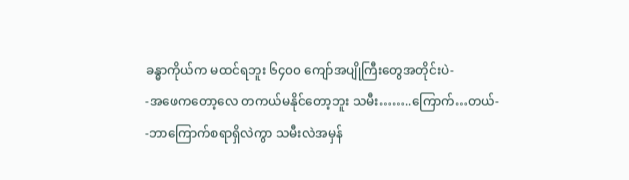ခန္ဓာကိုယ်က မထင်ရဘူး ၆၄၀၀ ကျော်အပျိုကြီးတွေအတိုင်းပဲ-
-အဖေကတော့လေ တကယ်မနိုင်တော့ဘူး သမီး……..ကြောက်…တယ်-
-ဘာကြောက်စရာရှိလဲကွာ သမီးလဲအမှန်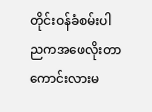တိုင်းဝန်ခံစမ်းပါ ညကအဖေလိုးတာကောင်းလားမ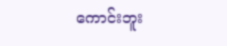ကောင်းဘူး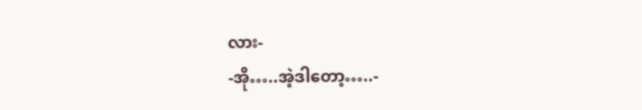လား-
-အို…..အဲ့ဒါတော့…..-